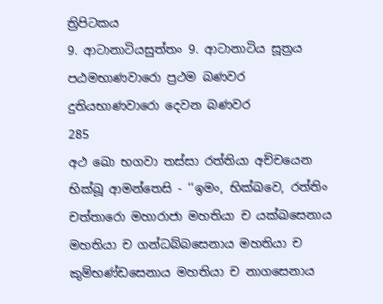ත්‍රිපිටකය
9. ආටානාටියසුත්තං 9. ආටානාටිය සූත්‍රය
පඨමභාණවාරො ප්‍රථම බණවර
දුතියභාණවාරො දෙවන බණවර
285
අථ ඛො භගවා තස්සා රත්තියා අච්චයෙන භික්ඛූ ආමන්තෙසි - ‘‘ඉමං, භික්ඛවෙ, රත්තිං චත්තාරො මහාරාජා මහතියා ච යක්ඛසෙනාය මහතියා ච ගන්ධබ්බසෙනාය මහතියා ච කුම්භණ්ඩසෙනාය මහතියා ච නාගසෙනාය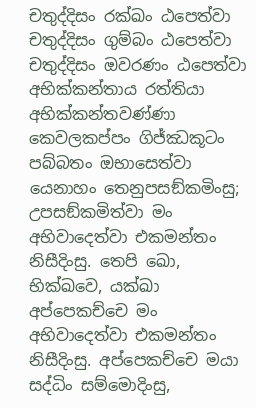චතුද්දිසං රක්ඛං ඨපෙත්වා චතුද්දිසං ගුම්බං ඨපෙත්වා චතුද්දිසං ඔවරණං ඨපෙත්වා අභික්කන්තාය රත්තියා අභික්කන්තවණ්ණා කෙවලකප්පං ගිජ්ඣකූටං පබ්බතං ඔභාසෙත්වා යෙනාහං තෙනුපසඞ්කමිංසු; උපසඞ්කමිත්වා මං අභිවාදෙත්වා එකමන්තං නිසීදිංසු. තෙපි ඛො, භික්ඛවෙ, යක්ඛා අප්පෙකච්චෙ මං අභිවාදෙත්වා එකමන්තං නිසීදිංසු. අප්පෙකච්චෙ මයා සද්ධිං සම්මොදිංසු,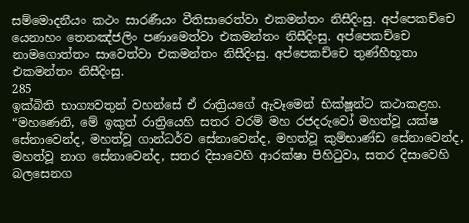සම්මොදනීයං කථං සාරණීයං වීතිසාරෙත්වා එකමන්තං නිසීදිංසු. අප්පෙකච්චෙ යෙනාහං තෙනඤ්ජලිං පණාමෙත්වා එකමන්තං නිසීදිංසු. අප්පෙකච්චෙ නාමගොත්තං සාවෙත්වා එකමන්තං නිසීදිංසු. අප්පෙකච්චෙ තුණ්හීභූතා එකමන්තං නිසීදිංසු.
285
ඉක්බිති භාග්‍යවතුන් වහන්සේ ඒ රාත්‍රියගේ ඇවෑමෙන් භික්ෂූන්ට කථාකළහ. “මහණෙනි, මේ ඉකුත් රාත්‍රියෙහි සතර වරම් මහ රජදරුවෝ මහත්වූ යක්ෂ සේනාවෙන්ද, මහත්වූ ගාන්ධර්ව සේනාවෙන්ද, මහත්වූ කුම්භාණ්ඩ සේනාවෙන්ද, මහත්වූ නාග සේනාවෙන්ද, සතර දිසාවෙහි ආරක්ෂා පිහිටුවා, සතර දිසාවෙහි බලසෙනග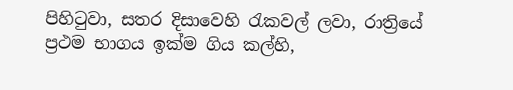පිහිටුවා, සතර දිසාවෙහි රැකවල් ලවා, රාත්‍රියේ ප්‍රථම භාගය ඉක්ම ගිය කල්හි,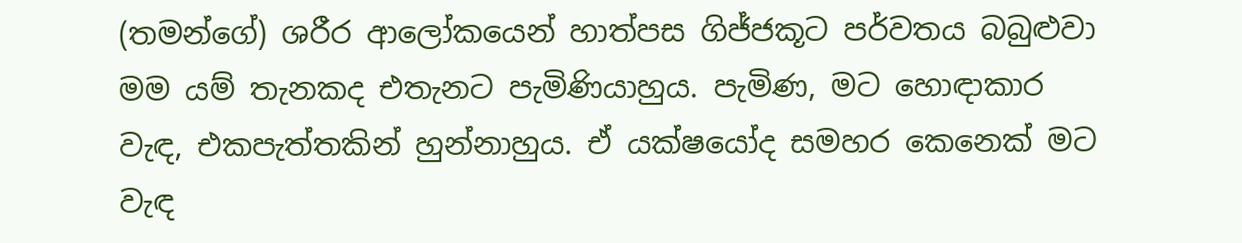(තමන්ගේ) ශරීර ආලෝකයෙන් හාත්පස ගිජ්ජකූට පර්වතය බබුළුවා මම යම් තැනකද එතැනට පැමිණියාහුය. පැමිණ, මට හොඳාකාර වැඳ, එකපැත්තකින් හුන්නාහුය. ඒ යක්ෂයෝද සමහර කෙනෙක් මට වැඳ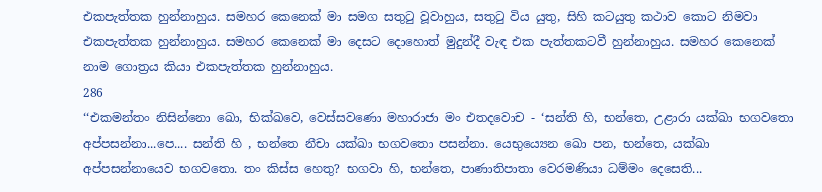එකපැත්තක හුන්නාහුය. සමහර කෙනෙක් මා සමග සතුටු වූවාහුය, සතුටු විය යුතු, සිහි කටයුතු කථාව කොට නිමවා එකපැත්තක හුන්නාහුය. සමහර කෙනෙක් මා දෙසට දොහොත් මුදුන්දී වැඳ එක පැත්තකටවී හුන්නාහුය. සමහර කෙනෙක් නාම ගොත්‍රය කියා එකපැත්තක හුන්නාහුය.
286
‘‘එකමන්තං නිසින්නො ඛො, භික්ඛවෙ, වෙස්සවණො මහාරාජා මං එතදවොච - ‘සන්ති හි, භන්තෙ, උළාරා යක්ඛා භගවතො අප්පසන්නා...පෙ.... සන්ති හි , භන්තෙ නීචා යක්ඛා භගවතො පසන්නා. යෙභුය්‍යෙන ඛො පන, භන්තෙ, යක්ඛා අප්පසන්නායෙව භගවතො. තං කිස්ස හෙතු? භගවා හි, භන්තෙ, පාණාතිපාතා වෙරමණියා ධම්මං දෙසෙති...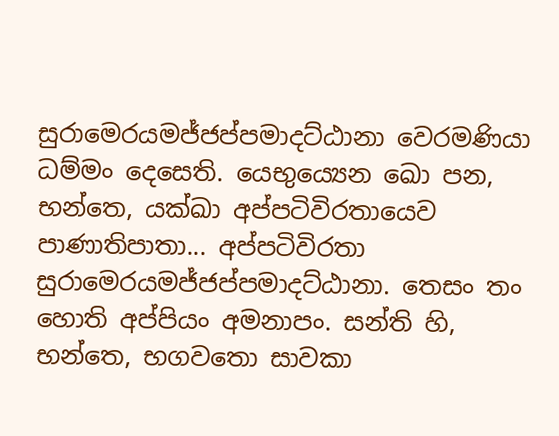සුරාමෙරයමජ්ජප්පමාදට්ඨානා වෙරමණියා ධම්මං දෙසෙති. යෙභුය්‍යෙන ඛො පන, භන්තෙ, යක්ඛා අප්පටිවිරතායෙව පාණාතිපාතා... අප්පටිවිරතා සුරාමෙරයමජ්ජප්පමාදට්ඨානා. තෙසං තං හොති අප්පියං අමනාපං. සන්ති හි, භන්තෙ, භගවතො සාවකා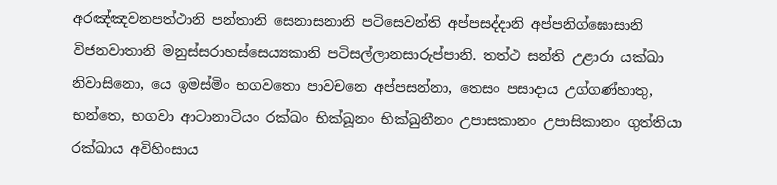අරඤ්ඤවනපත්ථානි පන්තානි සෙනාසනානි පටිසෙවන්ති අප්පසද්දානි අප්පනිග්ඝොසානි විජනවාතානි මනුස්සරාහස්සෙය්‍යකානි පටිසල්ලානසාරුප්පානි. තත්ථ සන්ති උළාරා යක්ඛා නිවාසිනො, යෙ ඉමස්මිං භගවතො පාවචනෙ අප්පසන්නා, තෙසං පසාදාය උග්ගණ්හාතු, භන්තෙ, භගවා ආටානාටියං රක්ඛං භික්ඛූනං භික්ඛුනීනං උපාසකානං උපාසිකානං ගුත්තියා රක්ඛාය අවිහිංසාය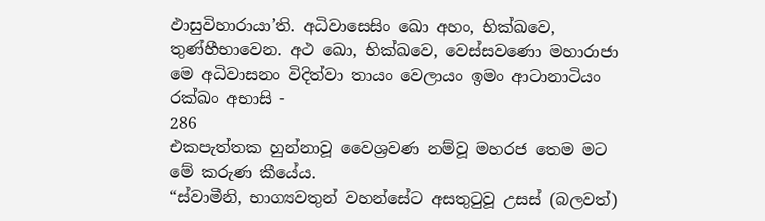ඵාසුවිහාරායා’ති. අධිවාසෙසිං ඛො අහං, භික්ඛවෙ, තුණ්හීභාවෙන. අථ ඛො, භික්ඛවෙ, වෙස්සවණො මහාරාජා මෙ අධිවාසනං විදිත්වා තායං වෙලායං ඉමං ආටානාටියං රක්ඛං අභාසි -
286
එකපැත්තක හුන්නාවූ වෛශ්‍රවණ නම්වූ මහරජ තෙම මට මේ කරුණ කීයේය.
“ස්වාමීනි, භාග්‍යවතුන් වහන්සේට අසතුටුවූ උසස් (බලවත්)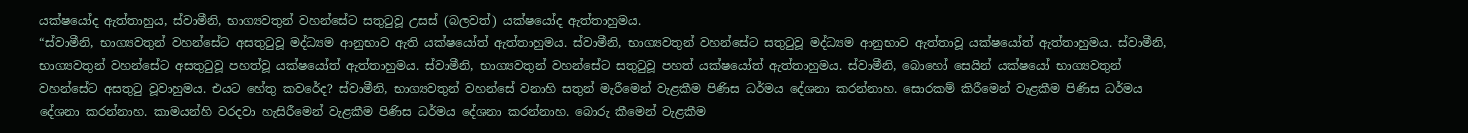යක්ෂයෝද ඇත්තාහුය, ස්වාමීනි, භාග්‍යවතුන් වහන්සේට සතුටුවූ උසස් (බලවත්) යක්ෂයෝද ඇත්තාහුමය.
“ස්වාමීනි, භාග්‍යවතුන් වහන්සේට අසතුටුවූ මද්ධ්‍යම ආනුභාව ඇති යක්ෂයෝත් ඇත්තාහුමය. ස්වාමීනි, භාග්‍යවතුන් වහන්සේට සතුටුවූ මද්ධ්‍යම ආනුභාව ඇත්තාවූ යක්ෂයෝත් ඇත්තාහුමය. ස්වාමීනි, භාග්‍යවතුන් වහන්සේට අසතුටුවූ පහත්වූ යක්ෂයෝත් ඇත්තාහුමය. ස්වාමීනි, භාග්‍යවතුන් වහන්සේට සතුටුවූ පහත් යක්ෂයෝත් ඇත්තාහුමය. ස්වාමීනි, බොහෝ සෙයින් යක්ෂයෝ භාග්‍යවතුන් වහන්සේට අසතුටු වූවාහුමය. එයට හේතු කවරේද? ස්වාමීනි, භාග්‍යවතුන් වහන්සේ වනාහි සතුන් මැරීමෙන් වැළකීම පිණිස ධර්මය දේශනා කරන්නාහ. සොරකම් කිරීමෙන් වැළකීම පිණිස ධර්මය දේශනා කරන්නාහ. කාමයන්හි වරදවා හැසිරීමෙන් වැළකීම පිණිස ධර්මය දේශනා කරන්නාහ. බොරු කීමෙන් වැළකීම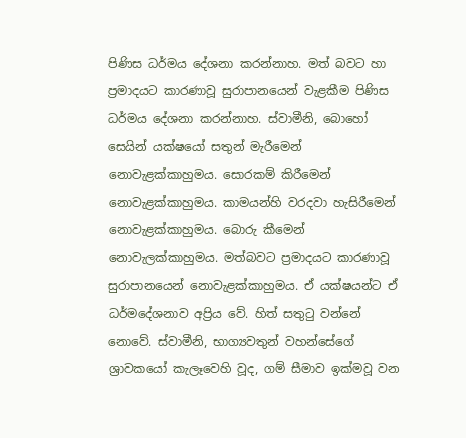පිණිස ධර්මය දේශනා කරන්නාහ. මත් බවට හා ප්‍රමාදයට කාරණාවූ සුරාපානයෙන් වැළකීම පිණිස ධර්මය දේශනා කරන්නාහ. ස්වාමීනි, බොහෝ සෙයින් යක්ෂයෝ සතුන් මැරීමෙන් නොවැළක්කාහුමය. සොරකම් කිරීමෙන් නොවැළක්කාහුමය. කාමයන්හි වරදවා හැසිරීමෙන් නොවැළක්කාහුමය. බොරු කීමෙන් නොවැලක්කාහුමය. මත්බවට ප්‍රමාදයට කාරණාවූ සුරාපානයෙන් නොවැළක්කාහුමය. ඒ යක්ෂයන්ට ඒ ධර්මදේශනාව අප්‍රිය වේ. හිත් සතුටු වන්නේ නොවේ. ස්වාමීනි, භාග්‍යවතුන් වහන්සේගේ ශ්‍රාවකයෝ කැලෑවෙහි වූද, ගම් සීමාව ඉක්මවූ වන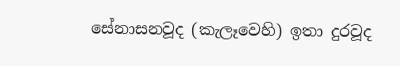සේනාසනවූද (කැලෑවෙහි) ඉතා දුරවූද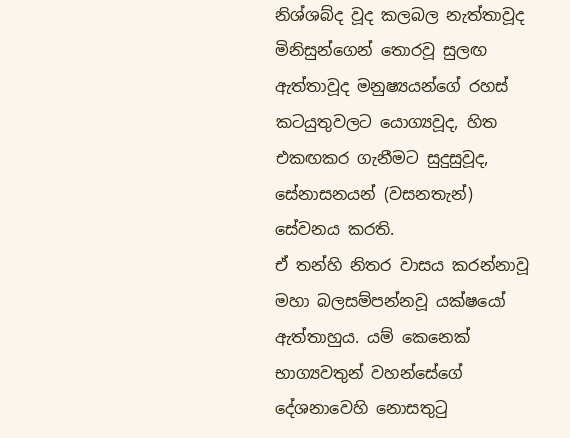නිශ්ශබ්ද වූද කලබල නැත්තාවූද මිනිසුන්ගෙන් තොරවූ සුලඟ ඇත්තාවූද මනුෂ්‍යයන්ගේ රහස් කටයුතුවලට යොග්‍යවූද, හිත එකඟකර ගැනීමට සුදුසුවූද, සේනාසනයන් (වසනතැන්) සේවනය කරති.
ඒ තන්හි නිතර වාසය කරන්නාවූ මහා බලසම්පන්නවූ යක්ෂයෝ ඇත්තාහුය. යම් කෙනෙක් භාග්‍යවතුන් වහන්සේගේ දේශනාවෙහි නොසතුටු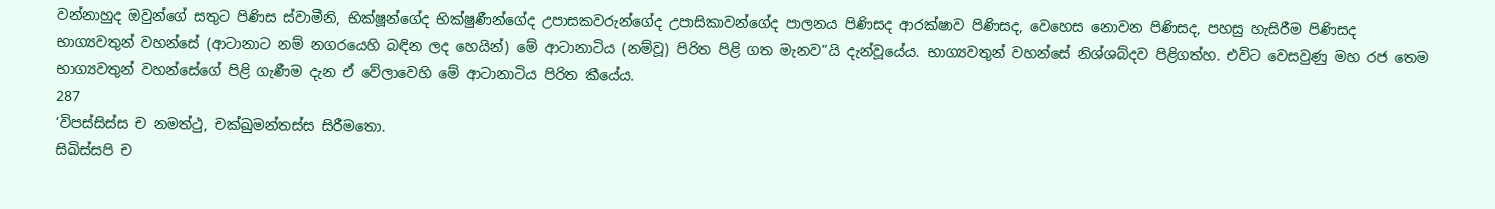වන්නාහුද ඔවුන්ගේ සතුට පිණිස ස්වාමීනි, භික්ෂූන්ගේද භික්ෂුණීන්ගේද උපාසකවරුන්ගේද උපාසිකාවන්ගේද පාලනය පිණිසද ආරක්ෂාව පිණිසද, වෙහෙස නොවන පිණිසද, පහසු හැසිරීම පිණිසද භාග්‍යවතුන් වහන්සේ (ආටානාට නම් නගරයෙහි බඳින ලද හෙයින්) මේ ආටානාටිය (නම්වූ) පිරිත පිළි ගත මැනව”යි දැන්වූයේය. භාග්‍යවතුන් වහන්සේ නිශ්ශබ්දව පිළිගත්හ. එවිට වෙසවුණු මහ රජ තෙම භාග්‍යවතුන් වහන්සේගේ පිළි ගැණීම දැන ඒ වේලාවෙහි මේ ආටානාටිය පිරිත කීයේය.
287
‘විපස්සිස්ස ච නමත්ථු, චක්ඛුමන්තස්ස සිරීමතො.
සිඛිස්සපි ච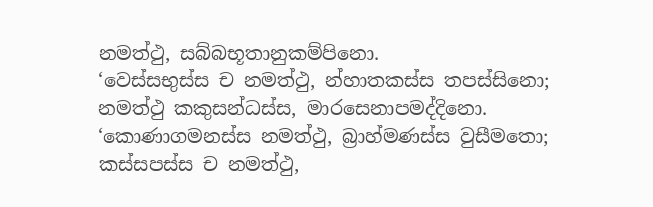නමත්ථු, සබ්බභූතානුකම්පිනො.
‘වෙස්සභුස්ස ච නමත්ථු, න්හාතකස්ස තපස්සිනො;
නමත්ථු කකුසන්ධස්ස, මාරසෙනාපමද්දිනො.
‘කොණාගමනස්ස නමත්ථු, බ්‍රාහ්මණස්ස වුසීමතො;
කස්සපස්ස ච නමත්ථු,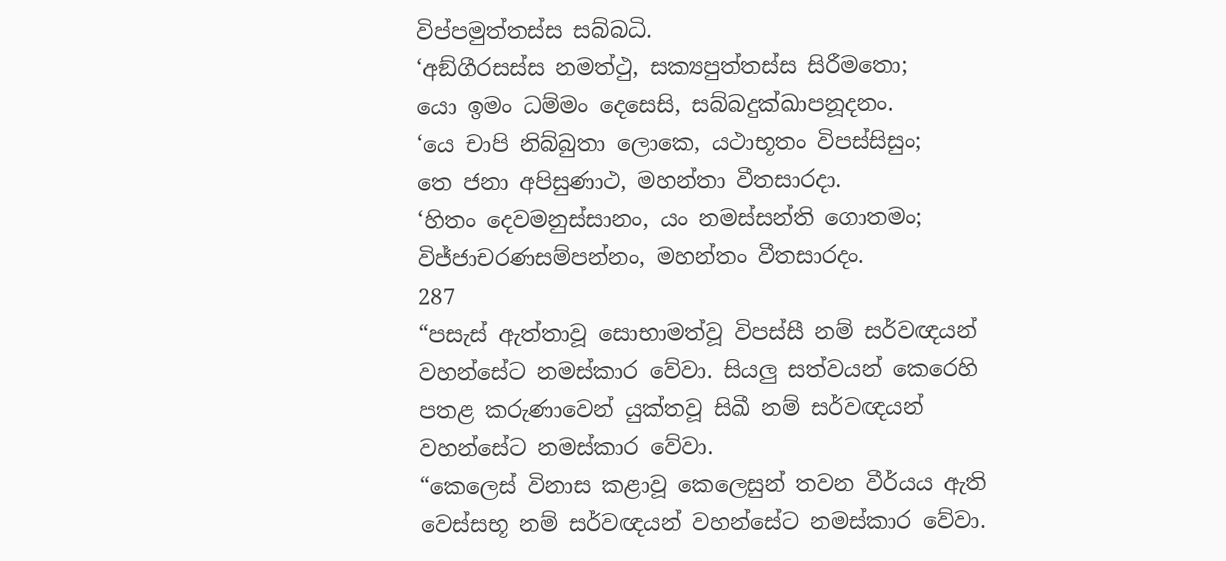විප්පමුත්තස්ස සබ්බධි.
‘අඞ්ගීරසස්ස නමත්ථු, සක්‍යපුත්තස්ස සිරීමතො;
යො ඉමං ධම්මං දෙසෙසි, සබ්බදුක්ඛාපනූදනං.
‘යෙ චාපි නිබ්බුතා ලොකෙ, යථාභූතං විපස්සිසුං;
තෙ ජනා අපිසුණාථ, මහන්තා වීතසාරදා.
‘හිතං දෙවමනුස්සානං, යං නමස්සන්ති ගොතමං;
විජ්ජාචරණසම්පන්නං, මහන්තං වීතසාරදං.
287
“පසැස් ඇත්තාවූ සොභාමත්වූ විපස්සී නම් සර්වඥයන් වහන්සේට නමස්කාර වේවා. සියලු සත්වයන් කෙරෙහි පතළ කරුණාවෙන් යුක්තවූ සිඛී නම් සර්වඥයන් වහන්සේට නමස්කාර වේවා.
“කෙලෙස් විනාස කළාවූ කෙලෙසුන් තවන වීර්යය ඇති වෙස්සභූ නම් සර්වඥයන් වහන්සේට නමස්කාර වේවා.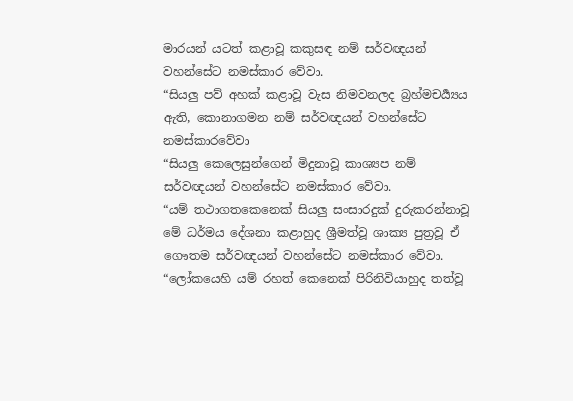මාරයන් යටත් කළාවූ කකුසඳ නම් සර්වඥයන් වහන්සේට නමස්කාර වේවා.
“සියලු පව් අහක් කළාවූ වැස නිමවනලද බ්‍රහ්මචර්‍ය්‍යය ඇති, කොනාගමන නම් සර්වඥයන් වහන්සේට නමස්කාරවේවා
“සියලු කෙලෙසුන්ගෙන් මිදුනාවූ කාශ්‍යප නම් සර්වඥයන් වහන්සේට නමස්කාර වේවා.
“යම් තථාගතකෙනෙක් සියලු සංසාරදුක් දුරුකරන්නාවූ මේ ධර්මය දේශනා කළාහුද ශ්‍රීමත්වූ ශාක්‍ය පුත්‍රවූ ඒ ගෞතම සර්වඥයන් වහන්සේට නමස්කාර වේවා.
“ලෝකයෙහි යම් රහත් කෙනෙක් පිරිනිවියාහුද තත්වූ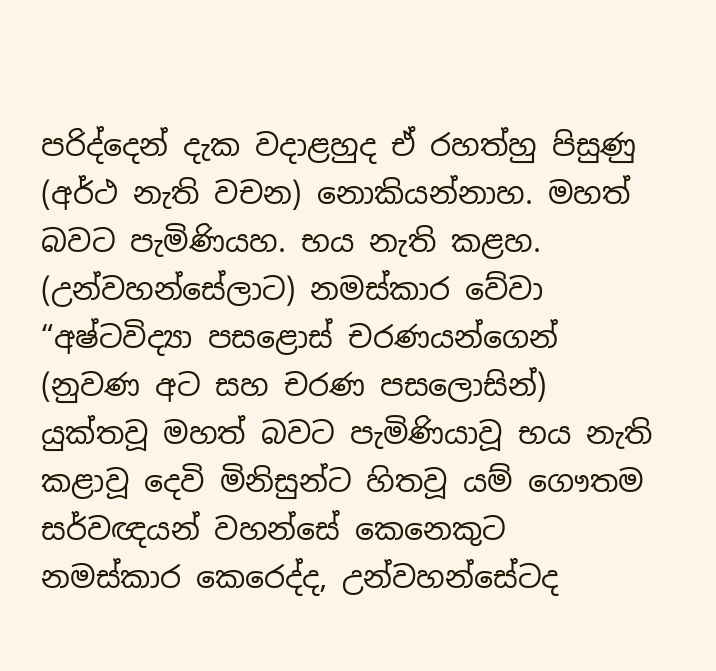පරිද්දෙන් දැක වදාළහුද ඒ රහත්හු පිසුණු (අර්ථ නැති වචන) නොකියන්නාහ. මහත් බවට පැමිණියහ. භය නැති කළහ. (උන්වහන්සේලාට) නමස්කාර වේවා
“අෂ්ටවිද්‍යා පසළොස් චරණයන්ගෙන් (නුවණ අට සහ චරණ පසලොසින්) යුක්තවූ මහත් බවට පැමිණියාවූ භය නැති කළාවූ දෙවි මිනිසුන්ට හිතවූ යම් ගෞතම සර්වඥයන් වහන්සේ කෙනෙකුට නමස්කාර කෙරෙද්ද, උන්වහන්සේටද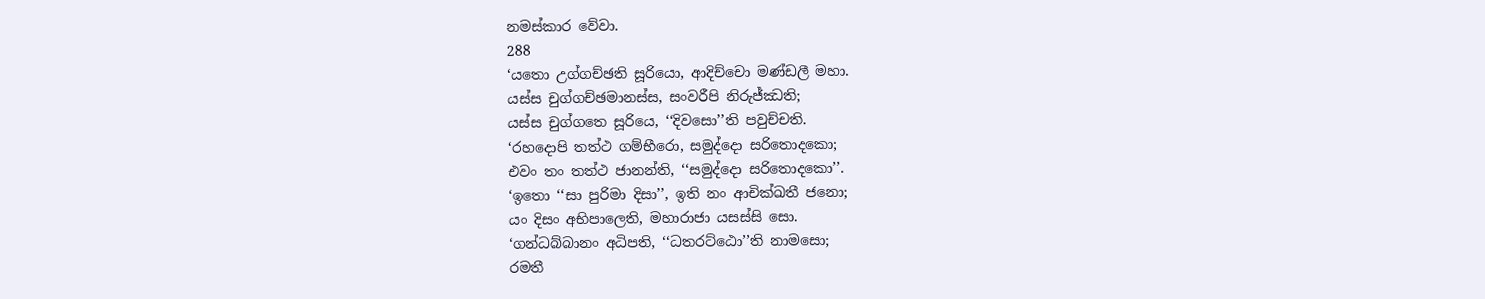නමස්කාර වේවා.
288
‘යතො උග්ගච්ඡති සූරියො, ආදිච්චො මණ්ඩලී මහා.
යස්ස චුග්ගච්ඡමානස්ස, සංවරීපි නිරුජ්ඣති;
යස්ස චුග්ගතෙ සූරියෙ, ‘‘දිවසො’’ති පවුච්චති.
‘රහදොපි තත්ථ ගම්භීරො, සමුද්දො සරිතොදකො;
එවං තං තත්ථ ජානන්ති, ‘‘සමුද්දො සරිතොදකො’’.
‘ඉතො ‘‘සා පුරිමා දිසා’’, ඉති නං ආචික්ඛතී ජනො;
යං දිසං අභිපාලෙති, මහාරාජා යසස්සි සො.
‘ගන්ධබ්බානං අධිපති, ‘‘ධතරට්ඨො’’ති නාමසො;
රමතී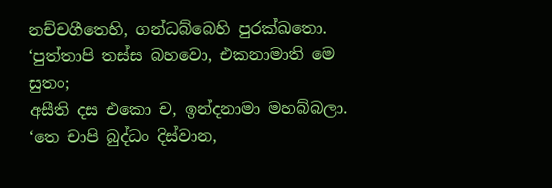නච්චගීතෙහි, ගන්ධබ්බෙහි පුරක්ඛතො.
‘පුත්තාපි තස්ස බහවො, එකනාමාති මෙ සුතං;
අසීති දස එකො ච, ඉන්දනාමා මහබ්බලා.
‘තෙ චාපි බුද්ධං දිස්වාන,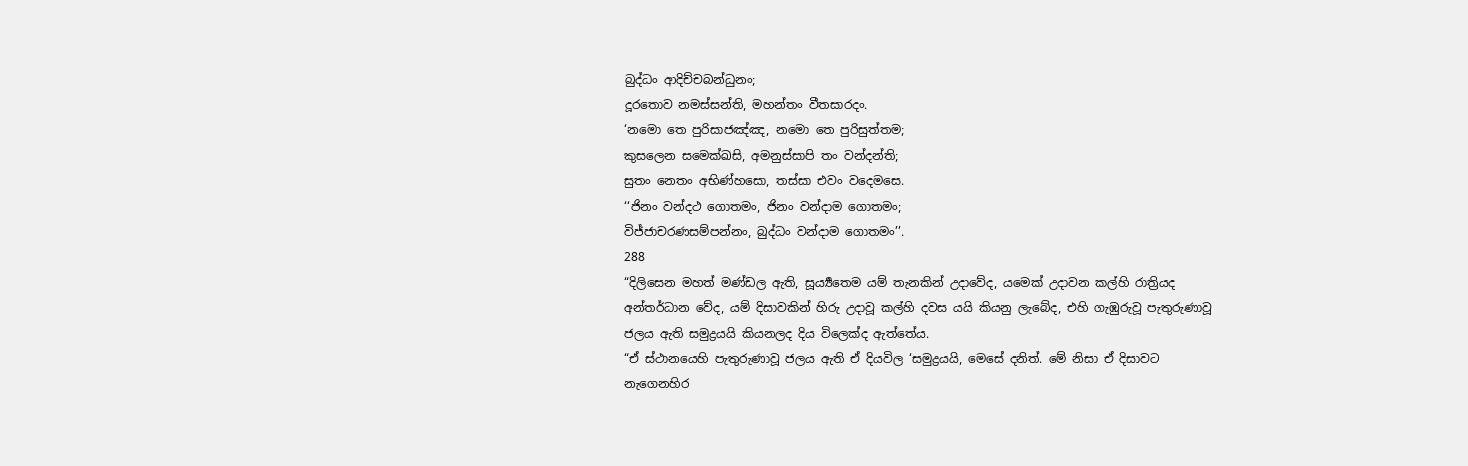බුද්ධං ආදිච්චබන්ධුනං;
දූරතොව නමස්සන්ති, මහන්තං වීතසාරදං.
‘නමො තෙ පුරිසාජඤ්ඤ, නමො තෙ පුරිසුත්තම;
කුසලෙන සමෙක්ඛසි, අමනුස්සාපි තං වන්දන්ති;
සුතං නෙතං අභිණ්හසො, තස්සා එවං වදෙමසෙ.
‘‘ජිනං වන්දථ ගොතමං, ජිනං වන්දාම ගොතමං;
විජ්ජාචරණසම්පන්නං, බුද්ධං වන්දාම ගොතමං’’.
288
“දිලිසෙන මහත් මණ්ඩල ඇති, සූර්‍ය්‍යතෙම යම් තැනකින් උදාවේද, යමෙක් උදාවන කල්හි රාත්‍රියද අන්තර්ධාන වේද, යම් දිසාවකින් හිරු උදාවූ කල්හි දවස යයි කියනු ලැබේද, එහි ගැඹුරුවූ පැතුරුණාවූ ජලය ඇති සමුද්‍රයයි කියනලද දිය විලෙක්ද ඇත්තේය.
“ඒ ස්ථානයෙහි පැතුරුණාවූ ජලය ඇති ඒ දියවිල ‘සමුද්‍රයයි, මෙසේ දනිත්. මේ නිසා ඒ දිසාවට නැගෙනහිර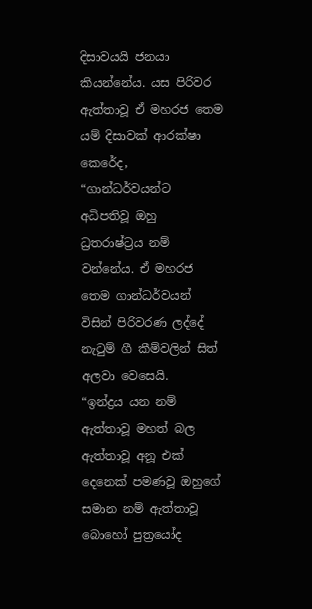දිසාවයයි ජනයා කියන්නේය. යස පිරිවර ඇත්තාවූ ඒ මහරජ තෙම යම් දිසාවක් ආරක්ෂා කෙරේද,
“ගාන්ධර්වයන්ට අධිපතිවූ ඔහු ධ්‍රතරාෂ්ට්‍රය නම් වන්නේය. ඒ මහරජ තෙම ගාන්ධර්වයන් විසින් පිරිවරණ ලද්දේ නැටුම් ගී කීම්වලින් සිත් අලවා වෙසෙයි.
“ඉන්ද්‍රය යන නම් ඇත්තාවූ මහත් බල ඇත්තාවූ අනූ එක් දෙනෙක් පමණවූ ඔහුගේ සමාන නම් ඇත්තාවූ බොහෝ පුත්‍රයෝද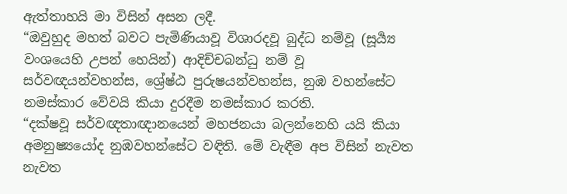ඇත්තාහයි මා විසින් අසන ලදී.
“ඔවුහුද මහත් බවට පැමිණියාවූ විශාරදවූ බුද්ධ නම්වූ (සූර්‍ය්‍ය වංශයෙහි උපන් හෙයින්) ආදිච්චබන්ධු නම් වූ සර්වඥයන්වහන්ස, ශ්‍රේෂ්ඨ පුරුෂයන්වහන්ස, නුඹ වහන්සේට නමස්කාර වේවයි කියා දුරදීම නමස්කාර කරති.
“දක්ෂවූ සර්වඥතාඥානයෙන් මහජනයා බලන්නෙහි යයි කියා අමනුෂ්‍යයෝද නුඹවහන්සේට වඳිති. මේ වැඳීම අප විසින් නැවත නැවත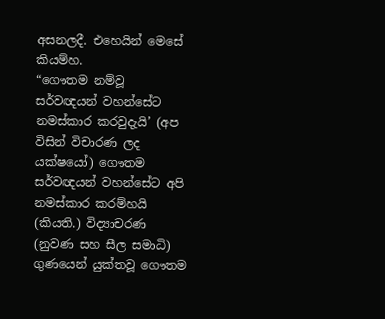අසනලදී. එහෙයින් මෙසේ කියම්හ.
“ගෞතම නම්වූ සර්වඥයන් වහන්සේට නමස්කාර කරවුදැයි’ (අප විසින් විචාරණ ලද යක්ෂයෝ) ගෞතම සර්වඥයන් වහන්සේට අපි නමස්කාර කරම්හයි (කියති.) විද්‍යාචරණ (නුවණ සහ සීල සමාධි) ගුණයෙන් යුක්තවූ ගෞතම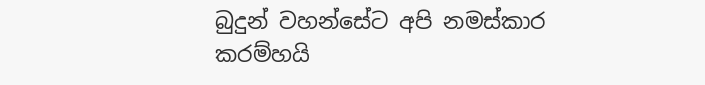බුදුන් වහන්සේට අපි නමස්කාර කරම්හයි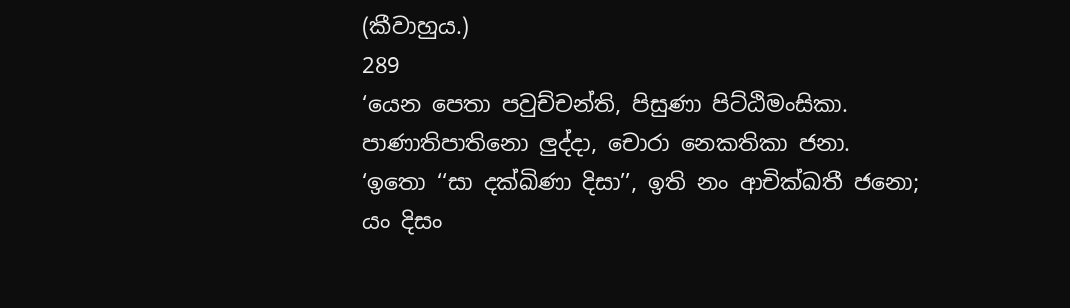(කීවාහුය.)
289
‘යෙන පෙතා පවුච්චන්ති, පිසුණා පිට්ඨිමංසිකා.
පාණාතිපාතිනො ලුද්දා, චොරා නෙකතිකා ජනා.
‘ඉතො ‘‘සා දක්ඛිණා දිසා’’, ඉති නං ආචික්ඛතී ජනො;
යං දිසං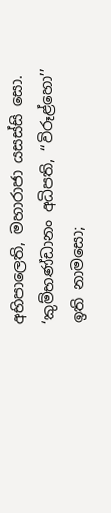අභිපාලෙති, මහාරාජා යසස්සි සො.
‘කුම්භණ්ඩානං අධිපති, ‘‘විරූළ්හො’’ ඉති නාමසො;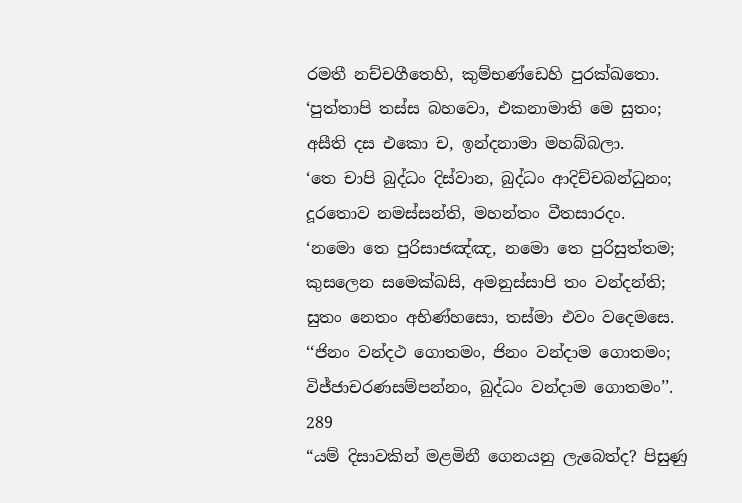රමතී නච්චගීතෙහි, කුම්භණ්ඩෙහි පුරක්ඛතො.
‘පුත්තාපි තස්ස බහවො, එකනාමාති මෙ සුතං;
අසීති දස එකො ච, ඉන්දනාමා මහබ්බලා.
‘තෙ චාපි බුද්ධං දිස්වාන, බුද්ධං ආදිච්චබන්ධුනං;
දූරතොව නමස්සන්ති, මහන්තං වීතසාරදං.
‘නමො තෙ පුරිසාජඤ්ඤ, නමො තෙ පුරිසුත්තම;
කුසලෙන සමෙක්ඛසි, අමනුස්සාපි තං වන්දන්ති;
සුතං නෙතං අභිණ්හසො, තස්මා එවං වදෙමසෙ.
‘‘ජිනං වන්දථ ගොතමං, ජිනං වන්දාම ගොතමං;
විජ්ජාචරණසම්පන්නං, බුද්ධං වන්දාම ගොතමං’’.
289
“යම් දිසාවකින් මළමිනී ගෙනයනු ලැබෙත්ද? පිසුණු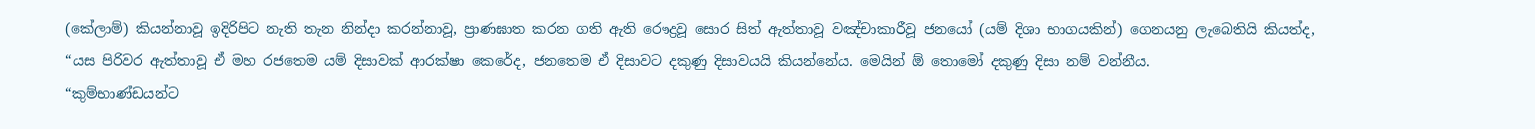(කේලාම්) කියන්නාවූ ඉදිරිපිට නැති තැන නින්දා කරන්නාවූ, ප්‍රාණඝාත කරන ගති ඇති රෞද්‍රවූ සොර සිත් ඇත්තාවූ වඤ්චාකාරීවූ ජනයෝ (යම් දිශා භාගයකින්) ගෙනයනු ලැබෙතියි කියත්ද,
“යස පිරිවර ඇත්තාවූ ඒ මහ රජතෙම යම් දිසාවක් ආරක්ෂා කෙරේද, ජනතෙම ඒ දිසාවට දකුණු දිසාවයයි කියන්නේය. මෙයින් ඕ තොමෝ දකුණු දිසා නම් වන්නීය.
“කුම්භාණ්ඩයන්ට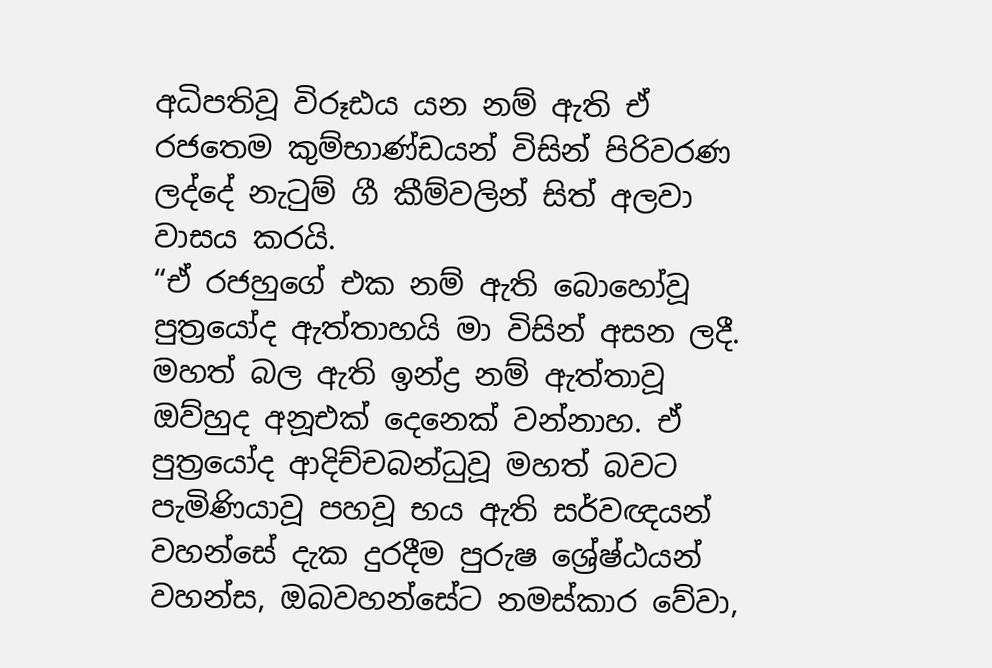අධිපතිවූ විරූඪය යන නම් ඇති ඒ රජතෙම කුම්භාණ්ඩයන් විසින් පිරිවරණ ලද්දේ නැටුම් ගී කීම්වලින් සිත් අලවා වාසය කරයි.
“ඒ රජහුගේ එක නම් ඇති බොහෝවූ පුත්‍රයෝද ඇත්තාහයි මා විසින් අසන ලදී. මහත් බල ඇති ඉන්ද්‍ර නම් ඇත්තාවූ ඔව්හුද අනූඑක් දෙනෙක් වන්නාහ. ඒ පුත්‍රයෝද ආදිච්චබන්ධුවූ මහත් බවට පැමිණියාවූ පහවූ භය ඇති සර්වඥයන් වහන්සේ දැක දුරදීම පුරුෂ ශ්‍රේෂ්ඨයන් වහන්ස, ඔබවහන්සේට නමස්කාර වේවා,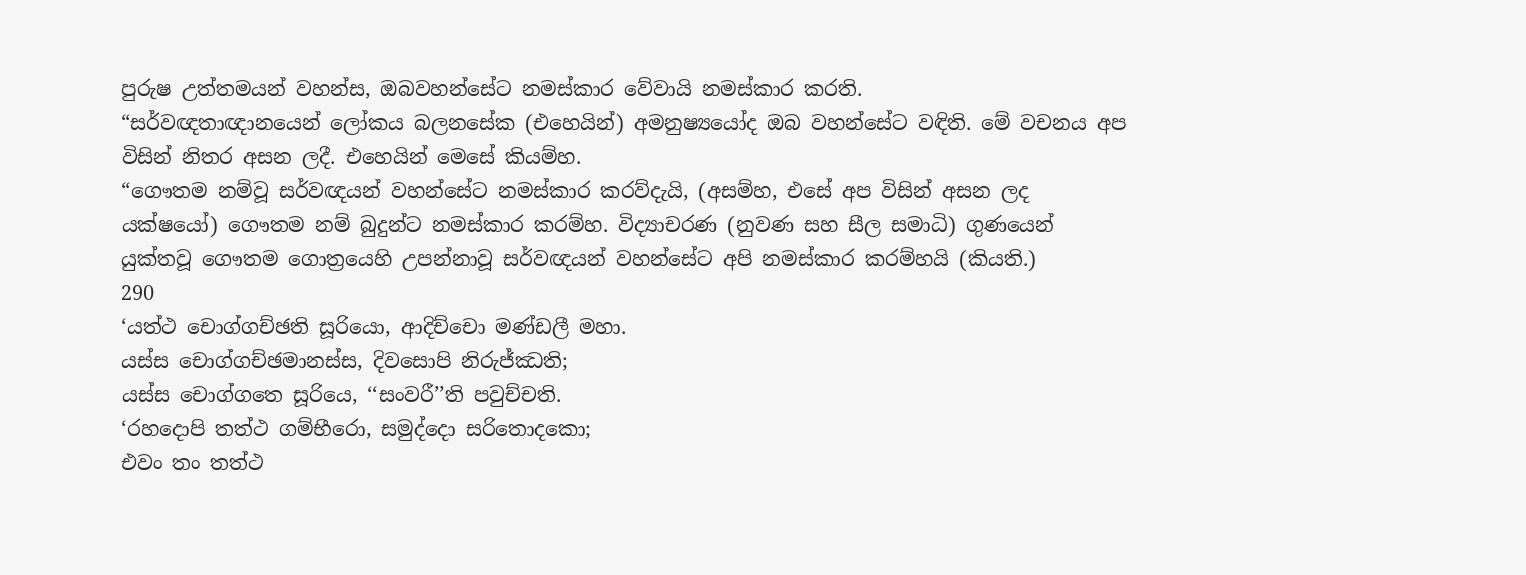පුරුෂ උත්තමයන් වහන්ස, ඔබවහන්සේට නමස්කාර වේවායි නමස්කාර කරති.
“සර්වඥතාඥානයෙන් ලෝකය බලනසේක (එහෙයින්) අමනුෂ්‍යයෝද ඔබ වහන්සේට වඳිති. මේ වචනය අප විසින් නිතර අසන ලදී. එහෙයින් මෙසේ කියම්හ.
“ගෞතම නම්වූ සර්වඥයන් වහන්සේට නමස්කාර කරව්දැයි, (අසම්හ, එසේ අප විසින් අසන ලද යක්ෂයෝ) ගෞතම නම් බුදුන්ට නමස්කාර කරම්හ. විද්‍යාචරණ (නුවණ සහ සීල සමාධි) ගුණයෙන් යුක්තවූ ගෞතම ගොත්‍රයෙහි උපන්නාවූ සර්වඥයන් වහන්සේට අපි නමස්කාර කරම්හයි (කියති.)
290
‘යත්ථ චොග්ගච්ඡති සූරියො, ආදිච්චො මණ්ඩලී මහා.
යස්ස චොග්ගච්ඡමානස්ස, දිවසොපි නිරුජ්ඣති;
යස්ස චොග්ගතෙ සූරියෙ, ‘‘සංවරී’’ති පවුච්චති.
‘රහදොපි තත්ථ ගම්භීරො, සමුද්දො සරිතොදකො;
එවං තං තත්ථ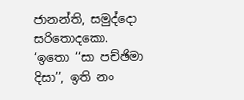ජානන්ති, සමුද්දො සරිතොදකො.
‘ඉතො ‘‘සා පච්ඡිමා දිසා’’, ඉති නං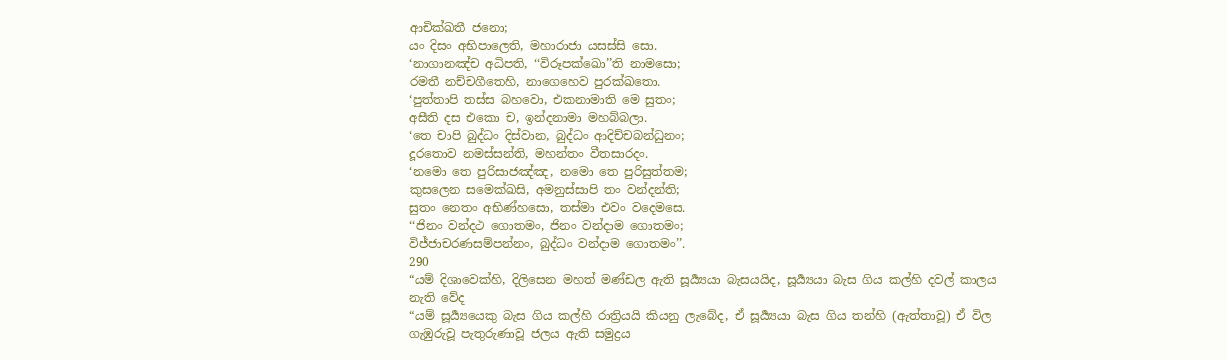ආචික්ඛතී ජනො;
යං දිසං අභිපාලෙති, මහාරාජා යසස්සි සො.
‘නාගානඤ්ච අධිපති, ‘‘විරූපක්ඛො’’ති නාමසො;
රමතී නච්චගීතෙහි, නාගෙහෙව පුරක්ඛතො.
‘පුත්තාපි තස්ස බහවො, එකනාමාති මෙ සුතං;
අසීති දස එකො ච, ඉන්දනාමා මහබ්බලා.
‘තෙ චාපි බුද්ධං දිස්වාන, බුද්ධං ආදිච්චබන්ධුනං;
දූරතොව නමස්සන්ති, මහන්තං වීතසාරදං.
‘නමො තෙ පුරිසාජඤ්ඤ, නමො තෙ පුරිසුත්තම;
කුසලෙන සමෙක්ඛසි, අමනුස්සාපි තං වන්දන්ති;
සුතං නෙතං අභිණ්හසො, තස්මා එවං වදෙමසෙ.
‘‘ජිනං වන්දථ ගොතමං, ජිනං වන්දාම ගොතමං;
විජ්ජාචරණසම්පන්නං, බුද්ධං වන්දාම ගොතමං’’.
290
“යම් දිශාවෙක්හි, දිලිසෙන මහත් මණ්ඩල ඇති සූර්‍ය්‍යයා බැසයයිද, සූර්‍ය්‍යයා බැස ගිය කල්හි දවල් කාලය නැති වේද
“යම් සූර්‍ය්‍යයෙකු බැස ගිය කල්හි රාත්‍රියයි කියනු ලැබේද, ඒ සූර්‍ය්‍යයා බැස ගිය තන්හි (ඇත්තාවූ) ඒ විල ගැඹුරුවූ පැතුරුණාවූ ජලය ඇති සමුද්‍රය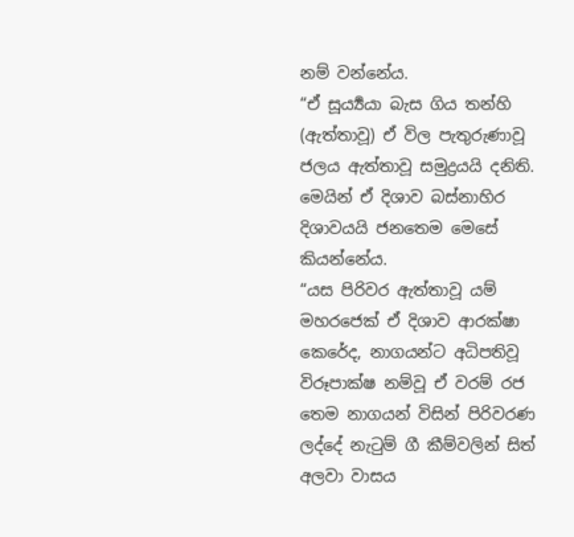නම් වන්නේය.
“ඒ සූර්‍ය්‍යයා බැස ගිය තන්හි (ඇත්තාවූ) ඒ විල පැතුරුණාවූ ජලය ඇත්තාවූ සමුද්‍රයයි දනිති. මෙයින් ඒ දිශාව බස්නාහිර දිශාවයයි ජනතෙම මෙසේ කියන්නේය.
“යස පිරිවර ඇත්තාවූ යම් මහරජෙක් ඒ දිශාව ආරක්ෂා කෙරේද, නාගයන්ට අධිපතිවූ විරූපාක්ෂ නම්වූ ඒ වරම් රජ තෙම නාගයන් විසින් පිරිවරණ ලද්දේ නැටුම් ගී කීම්වලින් සිත් අලවා වාසය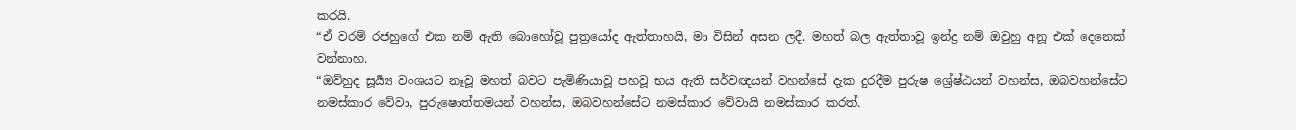කරයි.
“ඒ වරම් රජහුගේ එක නම් ඇති බොහෝවූ පුත්‍රයෝද ඇත්තාහයි, මා විසින් අසන ලදී. මහත් බල ඇත්තාවූ ඉන්ද්‍ර නම් ඔවුහු අනූ එක් දෙනෙක් වන්නාහ.
“ඔව්හුද සූර්‍ය්‍ය වංශයට නෑවූ මහත් බවට පැමිණියාවූ පහවූ භය ඇති සර්වඥයන් වහන්සේ දැක දුරදීම පුරුෂ ශ්‍රේෂ්ඨයන් වහන්ස, ඔබවහන්සේට නමස්කාර වේවා, පුරුෂොත්තමයන් වහන්ස, ඔබවහන්සේට නමස්කාර වේවායි නමස්කාර කරත්.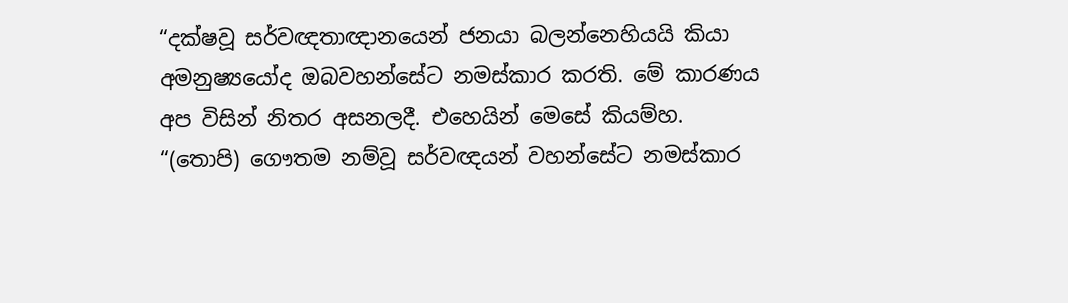“දක්ෂවූ සර්වඥතාඥානයෙන් ජනයා බලන්නෙහියයි කියා අමනුෂ්‍යයෝද ඔබවහන්සේට නමස්කාර කරති. මේ කාරණය අප විසින් නිතර අසනලදී. එහෙයින් මෙසේ කියම්හ.
“(තොපි) ගෞතම නම්වූ සර්වඥයන් වහන්සේට නමස්කාර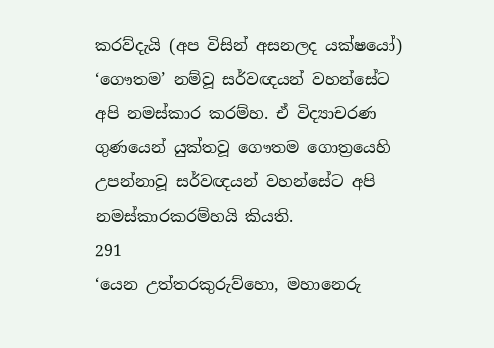කරව්දැයි (අප විසින් අසනලද යක්ෂයෝ) ‘ගෞතම’ නම්වූ සර්වඥයන් වහන්සේට අපි නමස්කාර කරම්හ. ඒ විද්‍යාචරණ ගුණයෙන් යුක්තවූ ගෞතම ගොත්‍රයෙහි උපන්නාවූ සර්වඥයන් වහන්සේට අපි නමස්කාරකරම්හයි කියති.
291
‘යෙන උත්තරකුරුව්හො, මහානෙරු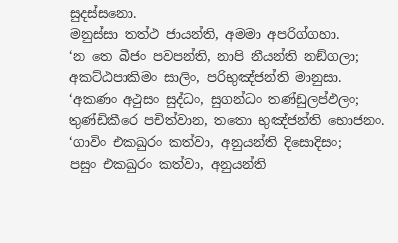සුදස්සනො.
මනුස්සා තත්ථ ජායන්ති, අමමා අපරිග්ගහා.
‘න තෙ බීජං පවපන්ති, නාපි නීයන්ති නඞ්ගලා;
අකට්ඨපාකිමං සාලිං, පරිභුඤ්ජන්ති මානුසා.
‘අකණං අථුසං සුද්ධං, සුගන්ධං තණ්ඩුලප්ඵලං;
තුණ්ඩිකීරෙ පචිත්වාන, තතො භුඤ්ජන්ති භොජනං.
‘ගාවිං එකඛුරං කත්වා, අනුයන්ති දිසොදිසං;
පසුං එකඛුරං කත්වා, අනුයන්ති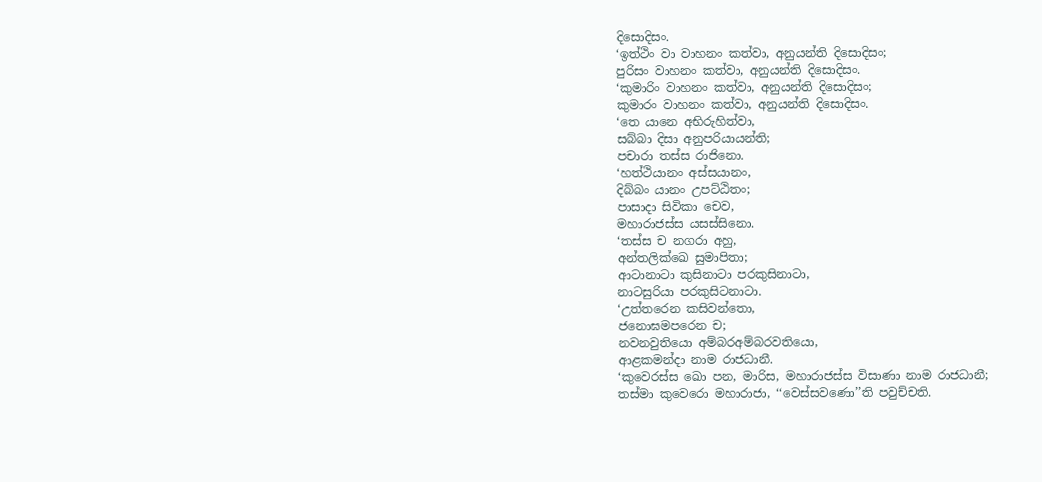දිසොදිසං.
‘ඉත්ථිං වා වාහනං කත්වා, අනුයන්ති දිසොදිසං;
පුරිසං වාහනං කත්වා, අනුයන්ති දිසොදිසං.
‘කුමාරිං වාහනං කත්වා, අනුයන්ති දිසොදිසං;
කුමාරං වාහනං කත්වා, අනුයන්ති දිසොදිසං.
‘තෙ යානෙ අභිරුහිත්වා,
සබ්බා දිසා අනුපරියායන්ති;
පචාරා තස්ස රාජිනො.
‘හත්ථියානං අස්සයානං,
දිබ්බං යානං උපට්ඨිතං;
පාසාදා සිවිකා චෙව,
මහාරාජස්ස යසස්සිනො.
‘තස්ස ච නගරා අහු,
අන්තලික්ඛෙ සුමාපිතා;
ආටානාටා කුසිනාටා පරකුසිනාටා,
නාටසුරියා පරකුසිටනාටා.
‘උත්තරෙන කසිවන්තො,
ජනොඝමපරෙන ච;
නවනවුතියො අම්බරඅම්බරවතියො,
ආළකමන්දා නාම රාජධානී.
‘කුවෙරස්ස ඛො පන, මාරිස, මහාරාජස්ස විසාණා නාම රාජධානී;
තස්මා කුවෙරො මහාරාජා, ‘‘වෙස්සවණො’’ති පවුච්චති.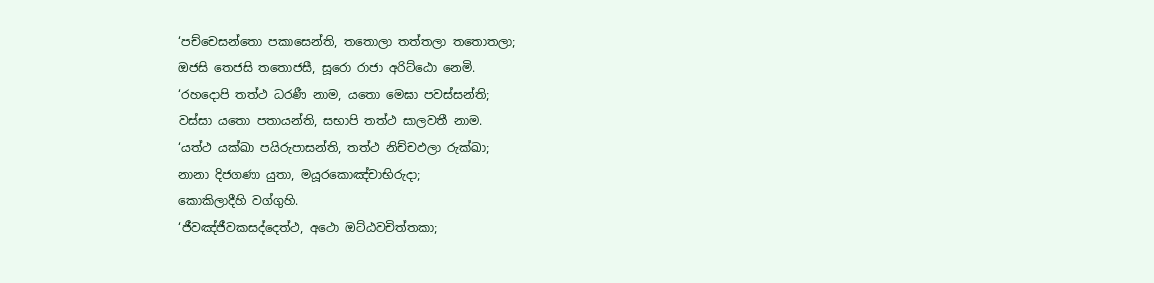‘පච්චෙසන්තො පකාසෙන්ති, තතොලා තත්තලා තතොතලා;
ඔජසි තෙජසි තතොජසී, සූරො රාජා අරිට්ඨො නෙමි.
‘රහදොපි තත්ථ ධරණී නාම, යතො මෙඝා පවස්සන්ති;
වස්සා යතො පතායන්ති, සභාපි තත්ථ සාලවතී නාම.
‘යත්ථ යක්ඛා පයිරුපාසන්ති, තත්ථ නිච්චඵලා රුක්ඛා;
නානා දිජගණා යුතා, මයූරකොඤ්චාභිරුදා;
කොකිලාදීහි වග්ගුහි.
‘ජීවඤ්ජීවකසද්දෙත්ථ, අථො ඔට්ඨවචිත්තකා;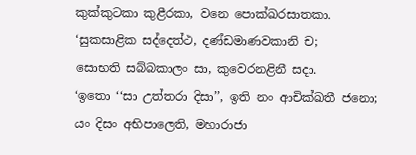කුක්කුටකා කුළීරකා, වනෙ පොක්ඛරසාතකා.
‘සුකසාළික සද්දෙත්ථ, දණ්ඩමාණවකානි ච;
සොභති සබ්බකාලං සා, කුවෙරනළිනී සදා.
‘ඉතො ‘‘සා උත්තරා දිසා’’, ඉති නං ආචික්ඛතී ජනො;
යං දිසං අභිපාලෙති, මහාරාජා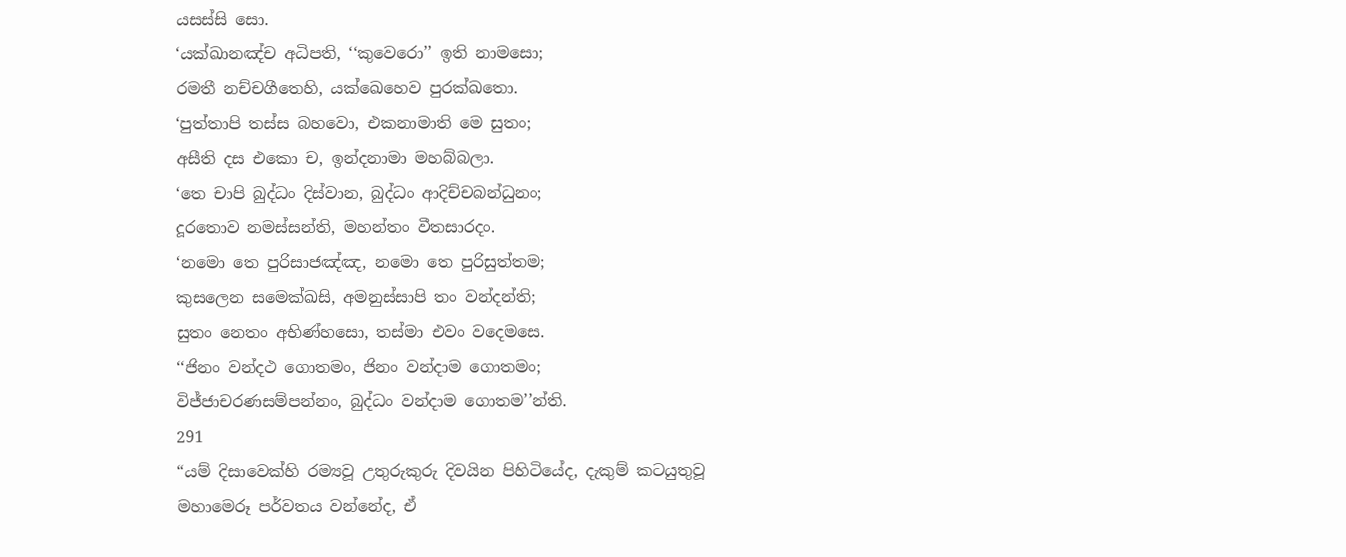යසස්සි සො.
‘යක්ඛානඤ්ච අධිපති, ‘‘කුවෙරො’’ ඉති නාමසො;
රමතී නච්චගීතෙහි, යක්ඛෙහෙව පුරක්ඛතො.
‘පුත්තාපි තස්ස බහවො, එකනාමාති මෙ සුතං;
අසීති දස එකො ච, ඉන්දනාමා මහබ්බලා.
‘තෙ චාපි බුද්ධං දිස්වාන, බුද්ධං ආදිච්චබන්ධුනං;
දූරතොව නමස්සන්ති, මහන්තං වීතසාරදං.
‘නමො තෙ පුරිසාජඤ්ඤ, නමො තෙ පුරිසුත්තම;
කුසලෙන සමෙක්ඛසි, අමනුස්සාපි තං වන්දන්ති;
සුතං නෙතං අභිණ්හසො, තස්මා එවං වදෙමසෙ.
‘‘ජිනං වන්දථ ගොතමං, ජිනං වන්දාම ගොතමං;
විජ්ජාචරණසම්පන්නං, බුද්ධං වන්දාම ගොතම’’න්ති.
291
“යම් දිසාවෙක්හි රම්‍යවූ උතුරුකුරු දිවයින පිහිටියේද, දැකුම් කටයුතුවූ මහාමෙරූ පර්වතය වන්නේද, ඒ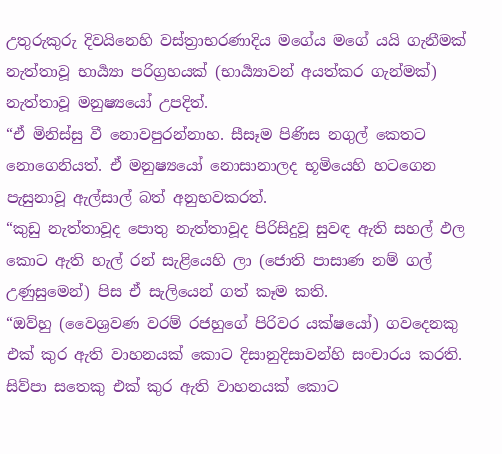උතුරුකුරු දිවයිනෙහි වස්ත්‍රාභරණාදිය මගේය මගේ යයි ගැනීමක් නැත්තාවූ භාර්‍ය්‍යා පරිග්‍රහයක් (භාර්‍ය්‍යාවන් අයත්කර ගැන්මක්) නැත්තාවූ මනුෂ්‍යයෝ උපදිත්.
“ඒ මිනිස්සු වී නොවපුරන්නාහ. සීසෑම පිණිස නගුල් කෙතට නොගෙනියත්. ඒ මනුෂ්‍යයෝ නොසානාලද භූමියෙහි හටගෙන පැසුනාවූ ඇල්සාල් බත් අනුභවකරත්.
“කුඩු නැත්තාවූද පොතු නැත්තාවූද පිරිසිදුවූ සුවඳ ඇති සහල් ඵල කොට ඇති හැල් රන් සැළියෙහි ලා (ජොති පාසාණ නම් ගල් උණුසුමෙන්) පිස ඒ සැලියෙන් ගත් කෑම කති.
“ඔව්හු (වෛශ්‍රවණ වරම් රජහුගේ පිරිවර යක්ෂයෝ) ගවදෙනකු එක් කුර ඇති වාහනයක් කොට දිසානුදිසාවන්හි සංචාරය කරති. සිව්පා සතෙකු එක් කුර ඇති වාහනයක් කොට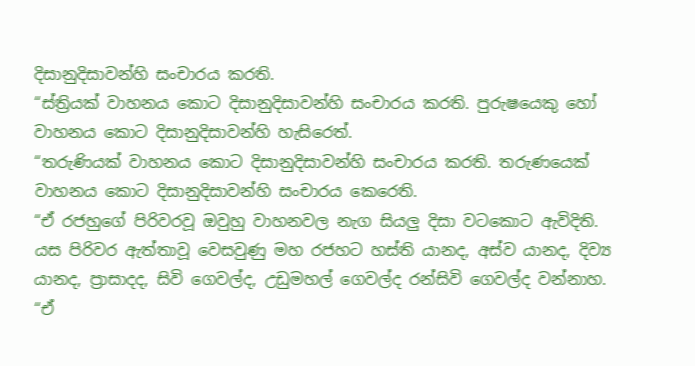දිසානුදිසාවන්හි සංචාරය කරති.
“ස්ත්‍රියක් වාහනය කොට දිසානුදිසාවන්හි සංචාරය කරති. පුරුෂයෙකු හෝ වාහනය කොට දිසානුදිසාවන්හි හැසිරෙත්.
“තරුණියක් වාහනය කොට දිසානුදිසාවන්හි සංචාරය කරති. තරුණයෙක් වාහනය කොට දිසානුදිසාවන්හි සංචාරය කෙරෙති.
“ඒ රජහුගේ පිරිවරවූ ඔවුහු වාහනවල නැග සියලු දිසා වටකොට ඇවිදිති. යස පිරිවර ඇත්තාවූ වෙසවුණු මහ රජහට හස්ති යානද, අස්ව යානද, දිව්‍ය යානද, ප්‍රාසාදද, සිවි ගෙවල්ද, උඩුමහල් ගෙවල්ද රන්සිවි ගෙවල්ද වන්නාහ.
“ඒ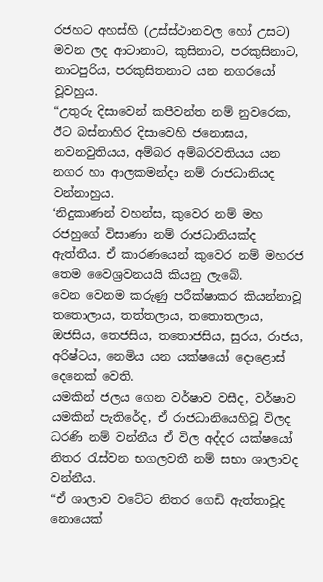රජහට අහස්හි (උස්ස්ථානවල හෝ උසට) මවන ලද ආටානාට, කුසිනාට, පරකුසිනාට, නාටපුරිය, පරකුසිතනාට යන නගරයෝ වූවහුය.
“උතුරු දිසාවෙන් කපීවන්ත නම් නුවරෙක, ඊට බස්නාහිර දිසාවෙහි ජනොඝය, නවනවුතියය, අම්බර අම්බරවතියය යන නගර හා ආලකමන්දා නම් රාජධානියද වන්නාහුය.
‘නිදුකාණන් වහන්ස, කුවෙර නම් මහ රජහුගේ විසාණා නම් රාජධානියක්ද ඇත්තීය. ඒ කාරණයෙන් කුවෙර නම් මහරජ තෙම වෛශ්‍රවනයයි කියනු ලැබේ.
වෙන වෙනම කරුණු පරීක්ෂාකර කියන්නාවූ තතොලාය, තත්තලාය, තතොතලාය, ඔජසිය, තෙජසිය, තතොජසිය, සුරය, රාජය, අරිෂ්ටය, නෙමිය යන යක්ෂයෝ දොළොස් දෙනෙක් වෙති.
යමකින් ජලය ගෙන වර්ෂාව වසීද, වර්ෂාව යමකින් පැතිරේද, ඒ රාජධානියෙහිවූ විලද ධරණි නම් වන්නීය ඒ විල අද්දර යක්ෂයෝ නිතර රැස්වන භගලවතී නම් සභා ශාලාවද වන්නීය.
“ඒ ශාලාව වටේට නිතර ගෙඩි ඇත්තාවූද නොයෙක්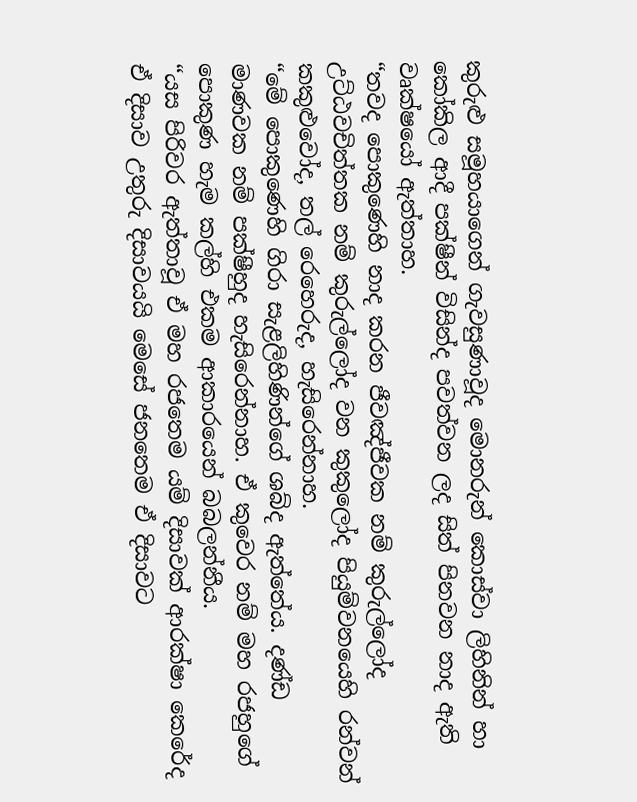කුරුළු සමූහයාගෙන් ගැවසුණාවූද මොනරුන් කොස්වා ලිහිනින් හා කෝකිල ආදී පක්ෂීන් විසින්ද පවත්වන ලද සිත් පිනවන නාද ඇති වෘක්ෂයෝ ඇත්තාහ.
“තවද පොකුණෙහි නාද කරන ජීවඤ්ජීවක නම් කුරුල්ලෝද උට්ඨවචිත්තක නම් කුරුල්ලෝද වන කුකුලෝද පියුම්වනයෙහි රන්වන් කකුළුවෝද, තල් රෙහෙරුද, හැසිරෙන්නාහ.
“මේ පොකුණෙහි ගිරා සැළලිහිණින්ගේ ශබ්ද ඇත්තේය. දණ්ඩ මාණවක නම් පක්ෂීහුද හැසිරෙන්නාහ. ඒ කුවෙර නම් මහ රජහුගේ පොකුණ හැම කල්හි එකම ආකාරයෙන් බබලන්නීය.
“යස පිරිවර ඇත්තාවූ ඒ මහ රජතෙම යම් දිසාවක් ආරක්ෂා කෙරේද ඒ දිසාව උතුරු දිසාවයයි මෙසේ ජනතෙම ඒ දිසාවට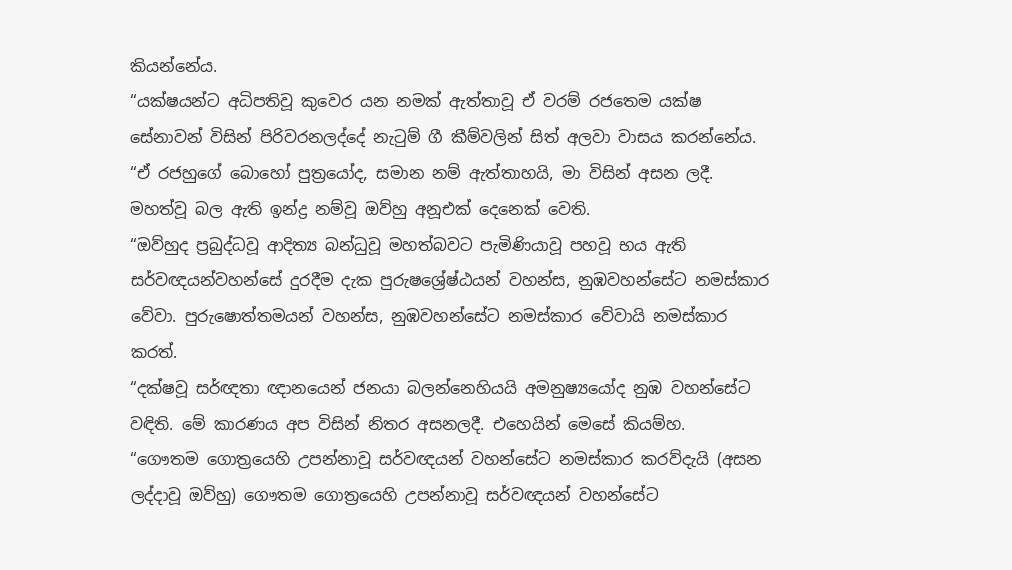කියන්නේය.
“යක්ෂයන්ට අධිපතිවූ කුවෙර යන නමක් ඇත්තාවූ ඒ වරම් රජතෙම යක්ෂ සේනාවන් විසින් පිරිවරනලද්දේ නැටුම් ගී කීම්වලින් සිත් අලවා වාසය කරන්නේය.
“ඒ රජහුගේ බොහෝ පුත්‍රයෝද, සමාන නම් ඇත්තාහයි, මා විසින් අසන ලදී. මහත්වූ බල ඇති ඉන්ද්‍ර නම්වූ ඔව්හු අනූඑක් දෙනෙක් වෙති.
“ඔව්හුද ප්‍රබුද්ධවූ ආදිත්‍ය බන්ධුවූ මහත්බවට පැමිණියාවූ පහවූ භය ඇති සර්වඥයන්වහන්සේ දුරදීම දැක පුරුෂශ්‍රේෂ්ඨයන් වහන්ස, නුඹවහන්සේට නමස්කාර වේවා. පුරුෂොත්තමයන් වහන්ස, නුඹවහන්සේට නමස්කාර වේවායි නමස්කාර කරත්.
“දක්ෂවූ සර්ඥතා ඥානයෙන් ජනයා බලන්නෙහියයි අමනුෂ්‍යයෝද නුඹ වහන්සේට වඳිති. මේ කාරණය අප විසින් නිතර අසනලදී. එහෙයින් මෙසේ කියම්හ.
“ගෞතම ගොත්‍රයෙහි උපන්නාවූ සර්වඥයන් වහන්සේට නමස්කාර කරව්දැයි (අසන ලද්දාවූ ඔව්හු) ගෞතම ගොත්‍රයෙහි උපන්නාවූ සර්වඥයන් වහන්සේට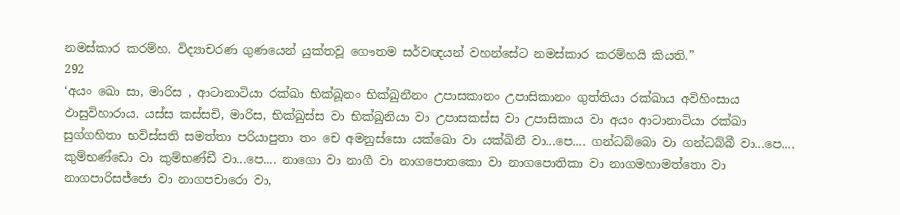නමස්කාර කරම්හ. විද්‍යාචරණ ගුණයෙන් යුක්තවූ ගෞතම සර්වඥයන් වහන්සේට නමස්කාර කරම්හයි කියති.”
292
‘අයං ඛො සා, මාරිස , ආටානාටියා රක්ඛා භික්ඛූනං භික්ඛුනීනං උපාසකානං උපාසිකානං ගුත්තියා රක්ඛාය අවිහිංසාය ඵාසුවිහාරාය. යස්ස කස්සචි, මාරිස, භික්ඛුස්ස වා භික්ඛුනියා වා උපාසකස්ස වා උපාසිකාය වා අයං ආටානාටියා රක්ඛා සුග්ගහිතා භවිස්සති සමත්තා පරියාපුතා තං චෙ අමනුස්සො යක්ඛො වා යක්ඛිනී වා...පෙ.... ගන්ධබ්බො වා ගන්ධබ්බී වා...පෙ.... කුම්භණ්ඩො වා කුම්භණ්ඩී වා...පෙ.... නාගො වා නාගී වා නාගපොතකො වා නාගපොතිකා වා නාගමහාමත්තො වා නාගපාරිසජ්ජො වා නාගපචාරො වා,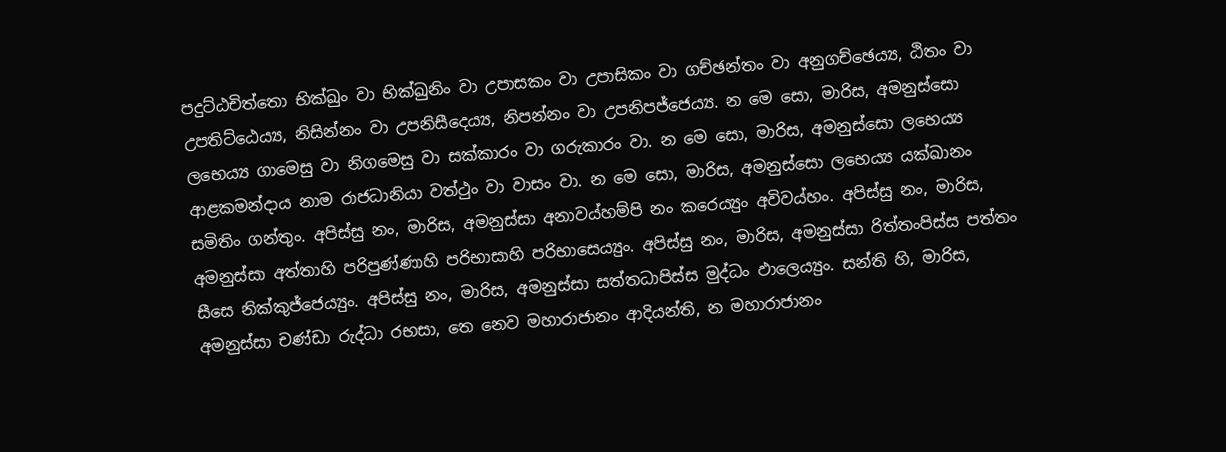පදුට්ඨචිත්තො භික්ඛුං වා භික්ඛුනිං වා උපාසකං වා උපාසිකං වා ගච්ඡන්තං වා අනුගච්ඡෙය්‍ය, ඨිතං වා උපතිට්ඨෙය්‍ය, නිසින්නං වා උපනිසීදෙය්‍ය, නිපන්නං වා උපනිපජ්ජෙය්‍ය. න මෙ සො, මාරිස, අමනුස්සො ලභෙය්‍ය ගාමෙසු වා නිගමෙසු වා සක්කාරං වා ගරුකාරං වා. න මෙ සො, මාරිස, අමනුස්සො ලභෙය්‍ය ආළකමන්දාය නාම රාජධානියා වත්ථුං වා වාසං වා. න මෙ සො, මාරිස, අමනුස්සො ලභෙය්‍ය යක්ඛානං සමිතිං ගන්තුං. අපිස්සු නං, මාරිස, අමනුස්සා අනාවය්හම්පි නං කරෙය්‍යුං අවිවය්හං. අපිස්සු නං, මාරිස, අමනුස්සා අත්තාහි පරිපුණ්ණාහි පරිභාසාහි පරිභාසෙය්‍යුං. අපිස්සු නං, මාරිස, අමනුස්සා රිත්තංපිස්ස පත්තං සීසෙ නික්කුජ්ජෙය්‍යුං. අපිස්සු නං, මාරිස, අමනුස්සා සත්තධාපිස්ස මුද්ධං ඵාලෙය්‍යුං. සන්ති හි, මාරිස, අමනුස්සා චණ්ඩා රුද්ධා රභසා, තෙ නෙව මහාරාජානං ආදියන්ති, න මහාරාජානං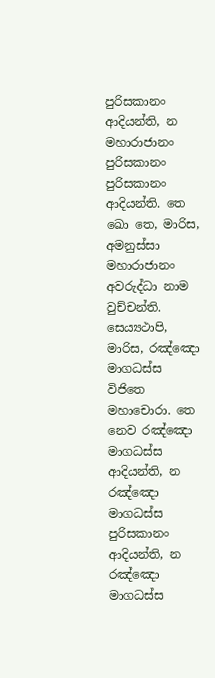පුරිසකානං ආදියන්ති, න මහාරාජානං පුරිසකානං පුරිසකානං ආදියන්ති. තෙ ඛො තෙ, මාරිස, අමනුස්සා මහාරාජානං අවරුද්ධා නාම වුච්චන්ති. සෙය්‍යථාපි, මාරිස, රඤ්ඤො මාගධස්ස විජිතෙ මහාචොරා. තෙ නෙව රඤ්ඤො මාගධස්ස ආදියන්ති, න රඤ්ඤො මාගධස්ස පුරිසකානං ආදියන්ති, න රඤ්ඤො මාගධස්ස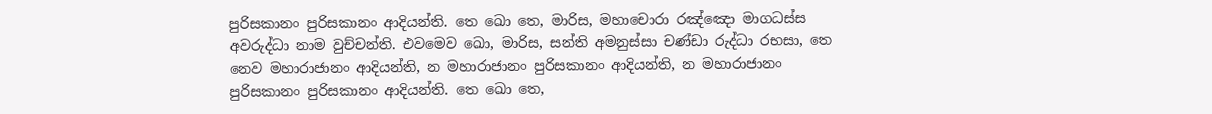පුරිසකානං පුරිසකානං ආදියන්ති. තෙ ඛො තෙ, මාරිස, මහාචොරා රඤ්ඤො මාගධස්ස අවරුද්ධා නාම වුච්චන්ති. එවමෙව ඛො, මාරිස, සන්ති අමනුස්සා චණ්ඩා රුද්ධා රභසා, තෙ නෙව මහාරාජානං ආදියන්ති, න මහාරාජානං පුරිසකානං ආදියන්ති, න මහාරාජානං පුරිසකානං පුරිසකානං ආදියන්ති. තෙ ඛො තෙ,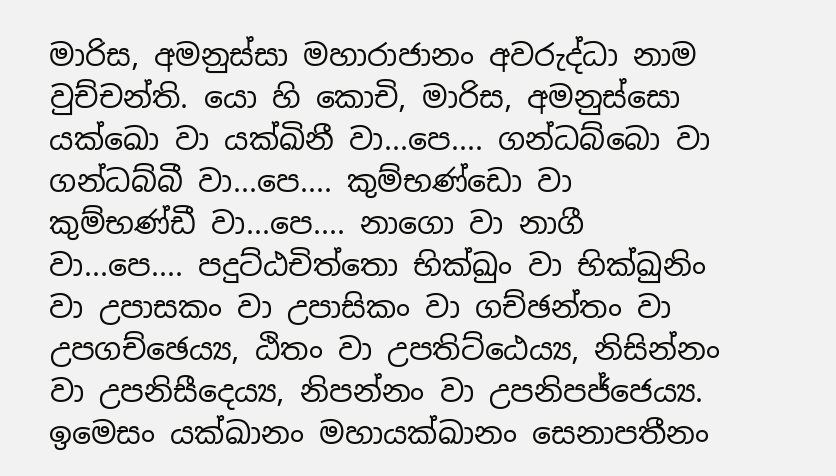මාරිස, අමනුස්සා මහාරාජානං අවරුද්ධා නාම වුච්චන්ති. යො හි කොචි, මාරිස, අමනුස්සො යක්ඛො වා යක්ඛිනී වා...පෙ.... ගන්ධබ්බො වා ගන්ධබ්බී වා...පෙ.... කුම්භණ්ඩො වා කුම්භණ්ඩී වා...පෙ.... නාගො වා නාගී වා...පෙ.... පදුට්ඨචිත්තො භික්ඛුං වා භික්ඛුනිං වා උපාසකං වා උපාසිකං වා ගච්ඡන්තං වා උපගච්ඡෙය්‍ය, ඨිතං වා උපතිට්ඨෙය්‍ය, නිසින්නං වා උපනිසීදෙය්‍ය, නිපන්නං වා උපනිපජ්ජෙය්‍ය. ඉමෙසං යක්ඛානං මහායක්ඛානං සෙනාපතීනං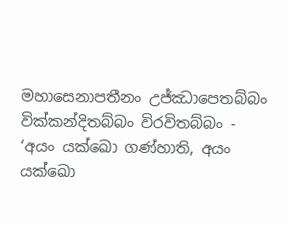මහාසෙනාපතීනං උජ්ඣාපෙතබ්බං වික්කන්දිතබ්බං විරවිතබ්බං - ‘අයං යක්ඛො ගණ්හාති, අයං යක්ඛො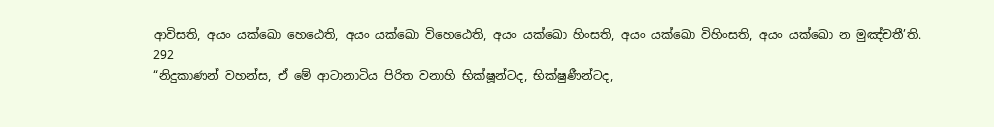ආවිසති, අයං යක්ඛො හෙඨෙති, අයං යක්ඛො විහෙඨෙති, අයං යක්ඛො හිංසති, අයං යක්ඛො විහිංසති, අයං යක්ඛො න මුඤ්චතී’ති.
292
“නිදුකාණන් වහන්ස, ඒ මේ ආටානාටිය පිරිත වනාහි භික්ෂූන්ටද, භික්ෂුණීන්ටද,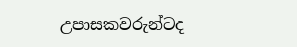උපාසකවරුන්ටද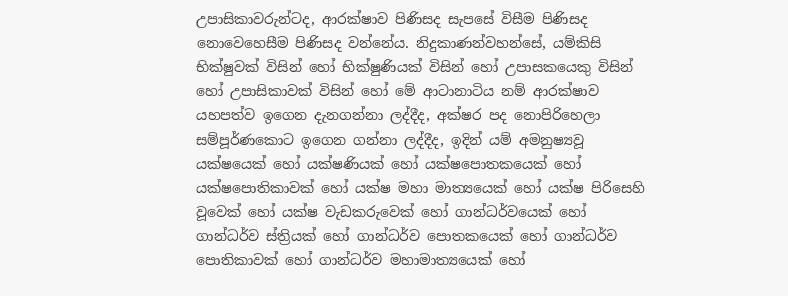උපාසිකාවරුන්ටද, ආරක්ෂාව පිණිසද සැපසේ විසීම පිණිසද නොවෙහෙසීම පිණිසද වන්නේය. නිදුකාණන්වහන්සේ, යම්කිසි භික්ෂුවක් විසින් හෝ භික්ෂුණියක් විසින් හෝ උපාසකයෙකු විසින් හෝ උපාසිකාවක් විසින් හෝ මේ ආටානාටිය නම් ආරක්ෂාව යහපත්ව ඉගෙන දැනගන්නා ලද්දීද, අක්ෂර පද නොපිරිහෙලා සම්පූර්ණකොට ඉගෙන ගන්නා ලද්දීද, ඉදින් යම් අමනුෂ්‍යවූ යක්ෂයෙක් හෝ යක්ෂණියක් හෝ යක්ෂපොතකයෙක් හෝ යක්ෂපොතිකාවක් හෝ යක්ෂ මහා මාත්‍යයෙක් හෝ යක්ෂ පිරිසෙහි වූවෙක් හෝ යක්ෂ වැඩකරුවෙක් හෝ ගාන්ධර්වයෙක් හෝ ගාන්ධර්ව ස්ත්‍රියක් හෝ ගාන්ධර්ව පොතකයෙක් හෝ ගාන්ධර්ව පොතිකාවක් හෝ ගාන්ධර්ව මහාමාත්‍යයෙක් හෝ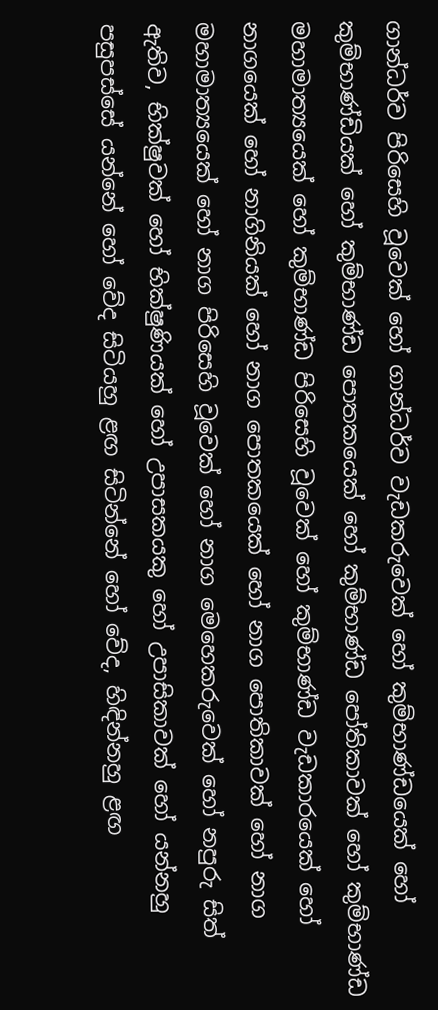ගාන්ධර්ව පිරිසෙහි වූවෙක් හෝ ගාන්ධර්ව වැඩකරුවෙක් හෝ කුම්භාණ්ඩයෙක් හෝ කුම්භාණ්ඩියක් හෝ කුම්භාණ්ඩ පොතකයෙක් හෝ කුම්භාණ්ඩ පෝතිකාවක් හෝ කුම්භාණ්ඩ මහාමාත්‍යයෙක් හෝ කුම්භාණ්ඩ පිරිසෙහි වූවෙක් හෝ කුම්භාණ්ඩ වැඩකාරයෙක් හෝ නාගයෙක් හෝ නාගිනියක් හෝ නාග පොතකයෙක් හෝ නාග පොතිකාවක් හෝ නාග මහාමාත්‍යයෙක් හෝ නාග පිරිසෙහි වූවෙක් හෝ නාග මෙහෙකරුවෙක් හෝ නපුරු සිත් ඇතිව, භික්ෂුවක් හෝ භික්ෂුණියක් හෝ උපාසකයකු හෝ උපාසිකාවක් හෝ යන්නහු පසුපස්සේ යන්නේ හෝ වේද සිටියහු ළඟ සිටින්නේ හෝ වේද, හිඳින්නහු ළඟ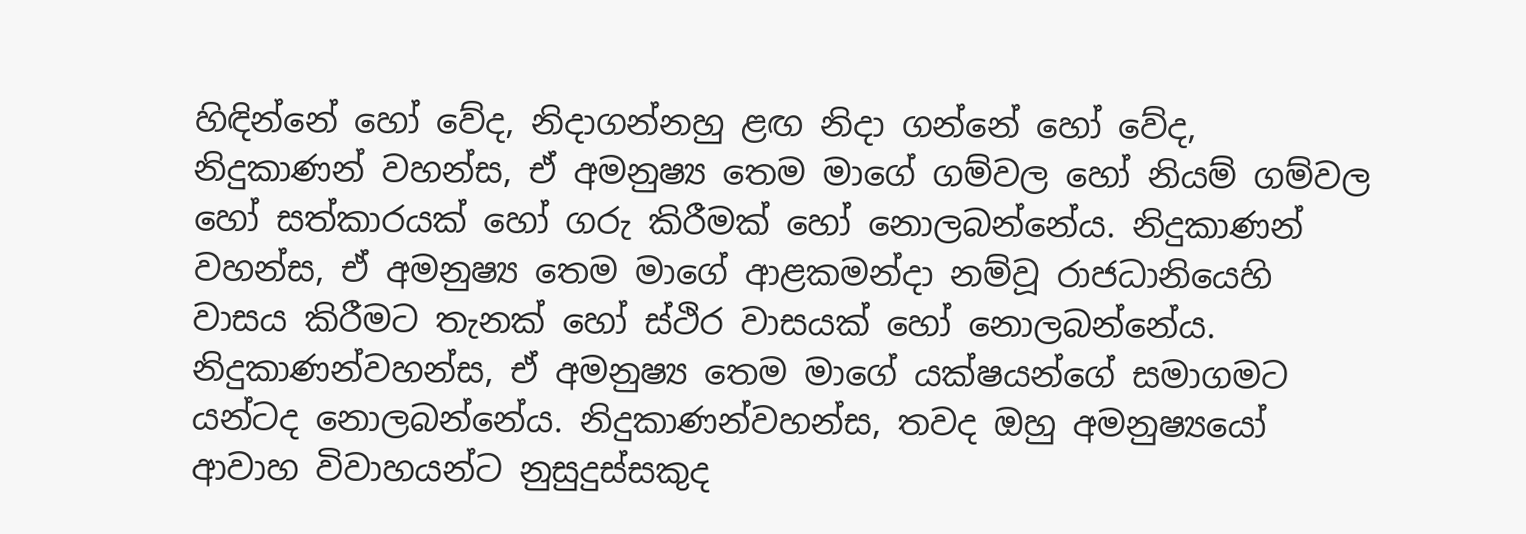හිඳින්නේ හෝ වේද, නිදාගන්නහු ළඟ නිදා ගන්නේ හෝ වේද, නිදුකාණන් වහන්ස, ඒ අමනුෂ්‍ය තෙම මාගේ ගම්වල හෝ නියම් ගම්වල හෝ සත්කාරයක් හෝ ගරු කිරීමක් හෝ නොලබන්නේය. නිදුකාණන් වහන්ස, ඒ අමනුෂ්‍ය තෙම මාගේ ආළකමන්දා නම්වූ රාජධානියෙහි වාසය කිරීමට තැනක් හෝ ස්ථිර වාසයක් හෝ නොලබන්නේය. නිදුකාණන්වහන්ස, ඒ අමනුෂ්‍ය තෙම මාගේ යක්ෂයන්ගේ සමාගමට යන්ටද නොලබන්නේය. නිදුකාණන්වහන්ස, තවද ඔහු අමනුෂ්‍යයෝ ආවාහ විවාහයන්ට නුසුදුස්සකුද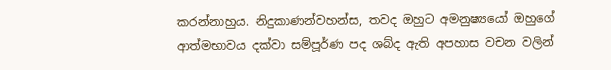කරන්නාහුය. නිදුකාණන්වහන්ස, තවද ඔහුට අමනුෂ්‍යයෝ ඔහුගේ ආත්මභාවය දක්වා සම්පූර්ණ පද ශබ්ද ඇති අපහාස වචන වලින්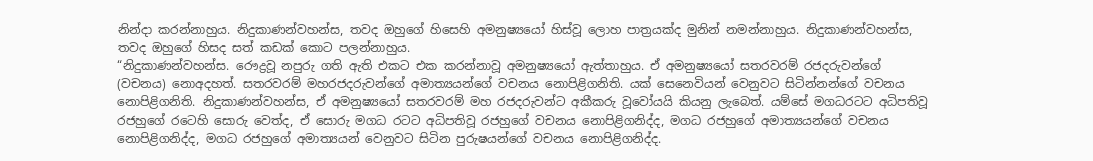නින්දා කරන්නාහුය. නිදුකාණන්වහන්ස, තවද ඔහුගේ හිසෙහි අමනුෂ්‍යයෝ හිස්වූ ලොහ පාත්‍රයක්ද මුනින් නමන්නාහුය. නිදුකාණන්වහන්ස, තවද ඔහුගේ හිසද සත් කඩක් කොට පලන්නාහුය.
“නිදුකාණන්වහන්ස. රෞද්‍රවූ නපුරු ගති ඇති එකට එක කරන්නාවූ අමනුෂ්‍යයෝ ඇත්තාහුය. ඒ අමනුෂ්‍යයෝ සතරවරම් රජදරුවන්ගේ (වචනය) නොඅදහත්. සතරවරම් මහරජදරුවන්ගේ අමාත්‍යයන්ගේ වචනය නොපිළිගනිති. යක් සෙනෙවියන් වෙනුවට සිටින්නන්ගේ වචනය නොපිළිගනිති. නිදුකාණන්වහන්ස, ඒ අමනුෂ්‍යයෝ සතරවරම් මහ රජදරුවන්ට අකීකරු වූවෝයයි කියනු ලැබෙත්. යම්සේ මගධරටට අධිපතිවූ රජහුගේ රටෙහි සොරු වෙත්ද, ඒ සොරු මගධ රටට අධිපතිවූ රජහුගේ වචනය නොපිළිගනිද්ද, මගධ රජහුගේ අමාත්‍යයන්ගේ වචනය නොපිළිගනිද්ද, මගධ රජහුගේ අමාත්‍යයන් වෙනුවට සිටින පුරුෂයන්ගේ වචනය නොපිළිගනිද්ද.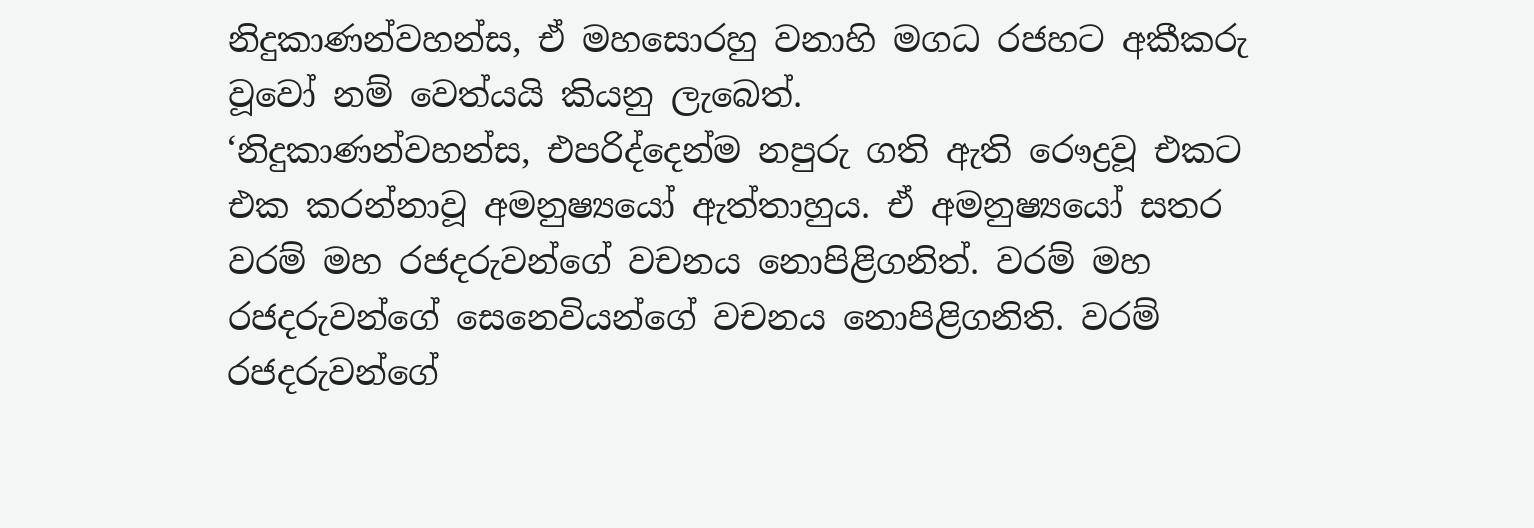නිදුකාණන්වහන්ස, ඒ මහසොරහු වනාහි මගධ රජහට අකීකරු වූවෝ නම් වෙත්යයි කියනු ලැබෙත්.
‘නිදුකාණන්වහන්ස, එපරිද්දෙන්ම නපුරු ගති ඇති රෞද්‍රවූ එකට එක කරන්නාවූ අමනුෂ්‍යයෝ ඇත්තාහුය. ඒ අමනුෂ්‍යයෝ සතර වරම් මහ රජදරුවන්ගේ වචනය නොපිළිගනිත්. වරම් මහ රජදරුවන්ගේ සෙනෙවියන්ගේ වචනය නොපිළිගනිති. වරම් රජදරුවන්ගේ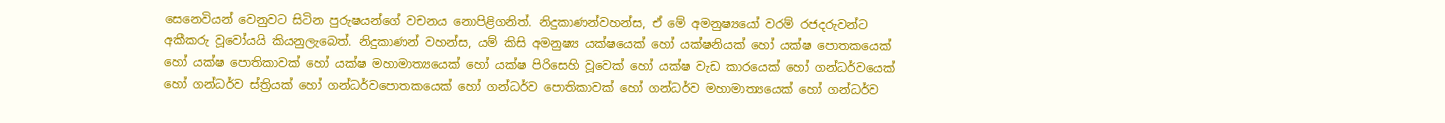සෙනෙවියන් වෙනුවට සිටින පුරුෂයන්ගේ වචනය නොපිළිගනිත්. නිදුකාණන්වහන්ස, ඒ මේ අමනුෂ්‍යයෝ වරම් රජදරුවන්ට අකීකරු වූවෝයයි කියනුලැබෙත්. නිදුකාණන් වහන්ස, යම් කිසි අමනුෂ්‍ය යක්ෂයෙක් හෝ යක්ෂනියක් හෝ යක්ෂ පොතකයෙක් හෝ යක්ෂ පොතිකාවක් හෝ යක්ෂ මහාමාත්‍යයෙක් හෝ යක්ෂ පිරිසෙහි වූවෙක් හෝ යක්ෂ වැඩ කාරයෙක් හෝ ගන්ධර්වයෙක් හෝ ගන්ධර්ව ස්ත්‍රියක් හෝ ගන්ධර්වපොතකයෙක් හෝ ගන්ධර්ව පොතිකාවක් හෝ ගන්ධර්ව මහාමාත්‍යයෙක් හෝ ගන්ධර්ව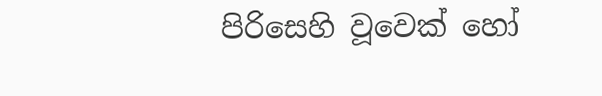පිරිසෙහි වූවෙක් හෝ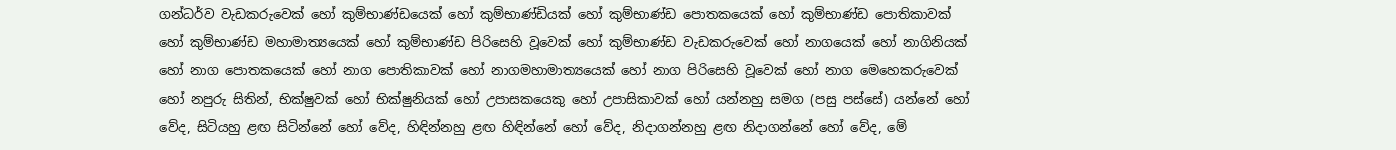ගන්ධර්ව වැඩකරුවෙක් හෝ කුම්භාණ්ඩයෙක් හෝ කුම්භාණ්ඩියක් හෝ කුම්භාණ්ඩ පොතකයෙක් හෝ කුම්භාණ්ඩ පොතිකාවක් හෝ කුම්භාණ්ඩ මහාමාත්‍යයෙක් හෝ කුම්භාණ්ඩ පිරිසෙහි වූවෙක් හෝ කුම්භාණ්ඩ වැඩකරුවෙක් හෝ නාගයෙක් හෝ නාගිනියක් හෝ නාග පොතකයෙක් හෝ නාග පොතිකාවක් හෝ නාගමහාමාත්‍යයෙක් හෝ නාග පිරිසෙහි වූවෙක් හෝ නාග මෙහෙකරුවෙක් හෝ නපුරු සිතින්, භික්ෂුවක් හෝ භික්ෂුනියක් හෝ උපාසකයෙකු හෝ උපාසිකාවක් හෝ යන්නහු සමග (පසු පස්සේ) යන්නේ හෝ වේද, සිටියහු ළඟ සිටින්නේ හෝ වේද, හිඳින්නහු ළඟ හිඳින්නේ හෝ වේද, නිදාගන්නහු ළඟ නිදාගන්නේ හෝ වේද, මේ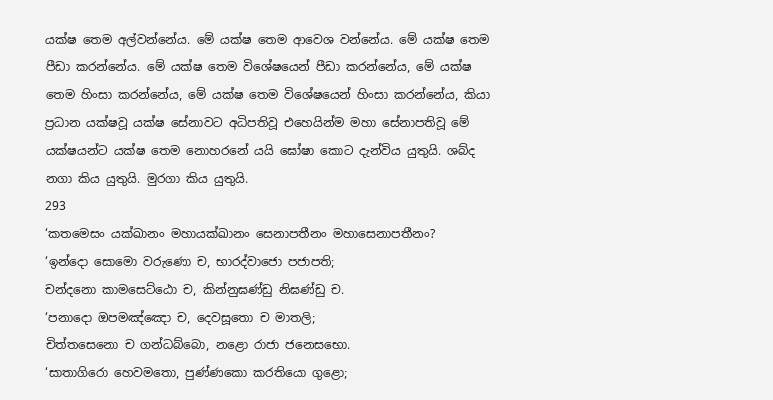යක්ෂ තෙම අල්වන්නේය. මේ යක්ෂ තෙම ආවෙශ වන්නේය. මේ යක්ෂ තෙම පීඩා කරන්නේය. මේ යක්ෂ තෙම විශේෂයෙන් පීඩා කරන්නේය, මේ යක්ෂ තෙම හිංසා කරන්නේය, මේ යක්ෂ තෙම විශේෂයෙන් හිංසා කරන්නේය, කියා ප්‍රධාන යක්ෂවූ යක්ෂ සේනාවට අධිපතිවූ එහෙයින්ම මහා සේනාපතිවූ මේ යක්ෂයන්ට යක්ෂ තෙම නොහරනේ යයි ඝෝෂා කොට දැන්විය යුතුයි. ශබ්ද නගා කිය යුතුයි. මුරගා කිය යුතුයි.
293
‘කතමෙසං යක්ඛානං මහායක්ඛානං සෙනාපතීනං මහාසෙනාපතීනං?
‘ඉන්දො සොමො වරුණො ච, භාරද්වාජො පජාපති;
චන්දනො කාමසෙට්ඨො ච, කින්නුඝණ්ඩු නිඝණ්ඩු ච.
‘පනාදො ඔපමඤ්ඤො ච, දෙවසූතො ච මාතලි;
චිත්තසෙනො ච ගන්ධබ්බො, නළො රාජා ජනෙසභො.
‘සාතාගිරො හෙවමතො, පුණ්ණකො කරතියො ගුළො;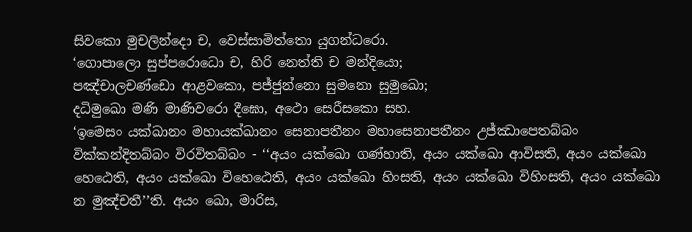සිවකො මුචලින්දො ච, වෙස්සාමිත්තො යුගන්ධරො.
‘ගොපාලො සුප්පරොධො ච, හිරි නෙත්ති ච මන්දියො;
පඤ්චාලචණ්ඩො ආළවකො, පජ්ජුන්නො සුමනො සුමුඛො;
දධිමුඛො මණි මාණිවරො දීඝො, අථො සෙරීසකො සහ.
‘ඉමෙසං යක්ඛානං මහායක්ඛානං සෙනාපතීනං මහාසෙනාපතීනං උජ්ඣාපෙතබ්බං වික්කන්දිතබ්බං විරවිතබ්බං - ‘‘අයං යක්ඛො ගණ්හාති, අයං යක්ඛො ආවිසති, අයං යක්ඛො හෙඨෙති, අයං යක්ඛො විහෙඨෙති, අයං යක්ඛො හිංසති, අයං යක්ඛො විහිංසති, අයං යක්ඛො න මුඤ්චතී’’ති. අයං ඛො, මාරිස,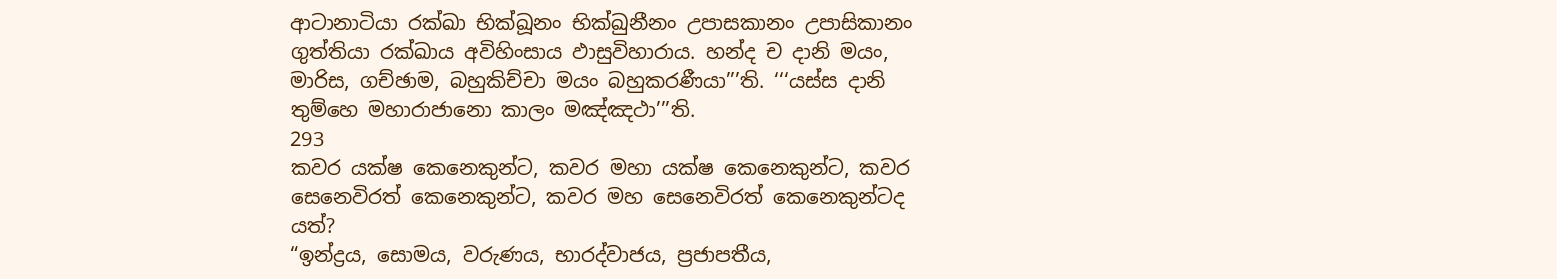ආටානාටියා රක්ඛා භික්ඛූනං භික්ඛුනීනං උපාසකානං උපාසිකානං ගුත්තියා රක්ඛාය අවිහිංසාය ඵාසුවිහාරාය. හන්ද ච දානි මයං, මාරිස, ගච්ඡාම, බහුකිච්චා මයං බහුකරණීයා’’’ති. ‘‘‘යස්ස දානි තුම්හෙ මහාරාජානො කාලං මඤ්ඤථා’’’ති.
293
කවර යක්ෂ කෙනෙකුන්ට, කවර මහා යක්ෂ කෙනෙකුන්ට, කවර සෙනෙවිරත් කෙනෙකුන්ට, කවර මහ සෙනෙවිරත් කෙනෙකුන්ටද යත්?
“ඉන්ද්‍රය, සොමය, වරුණය, භාරද්වාජය, ප්‍රජාපතීය,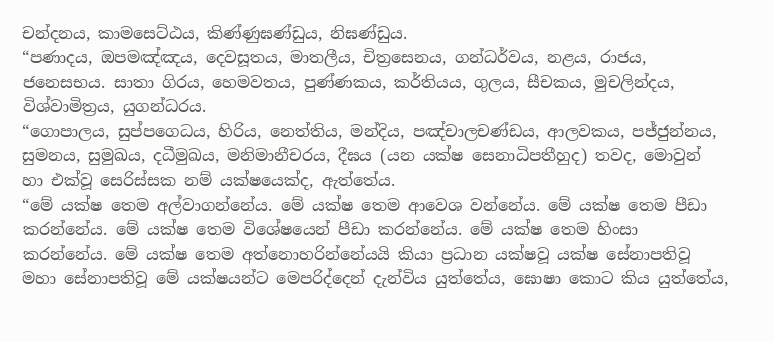චන්දනය, කාමසෙට්ඨය, කිණ්ණුඝණ්ඩුය, නිඝණ්ඩුය.
“පණාදය, ඔපමඤ්ඤය, දෙවසූතය, මාතලීය, චිත්‍රසෙනය, ගන්ධර්වය, නළය, රාජය, ජනෙසභය. සාතා ගිරය, හෙමවතය, පුණ්ණකය, කර්තියය, ගුලය, සීචකය, මුචලින්දය, විශ්වාමිත්‍රය, යුගන්ධරය.
“ගොපාලය, සුප්පගෙධය, හිරිය, නෙත්තිය, මන්දිය, පඤ්චාලචණ්ඩය, ආලවකය, පජ්ජුන්නය, සුමනය, සුමුඛය, දධීමුඛය, මනිමානීචරය, දීඝය (යන යක්ෂ සෙනාධිපතීහුද) තවද, මොවුන් හා එක්වූ සෙරිස්සක නම් යක්ෂයෙක්ද, ඇත්තේය.
“මේ යක්ෂ තෙම අල්වාගන්නේය. මේ යක්ෂ තෙම ආවෙශ වන්නේය. මේ යක්ෂ තෙම පීඩා කරන්නේය. මේ යක්ෂ තෙම විශේෂයෙන් පීඩා කරන්නේය. මේ යක්ෂ තෙම හිංසා කරන්නේය. මේ යක්ෂ තෙම අත්නොහරින්නේයයි කියා ප්‍රධාන යක්ෂවූ යක්ෂ සේනාපතිවූ මහා සේනාපතිවූ මේ යක්ෂයන්ට මෙපරිද්දෙන් දැන්විය යුත්තේය, ඝොෂා කොට කිය යුත්තේය,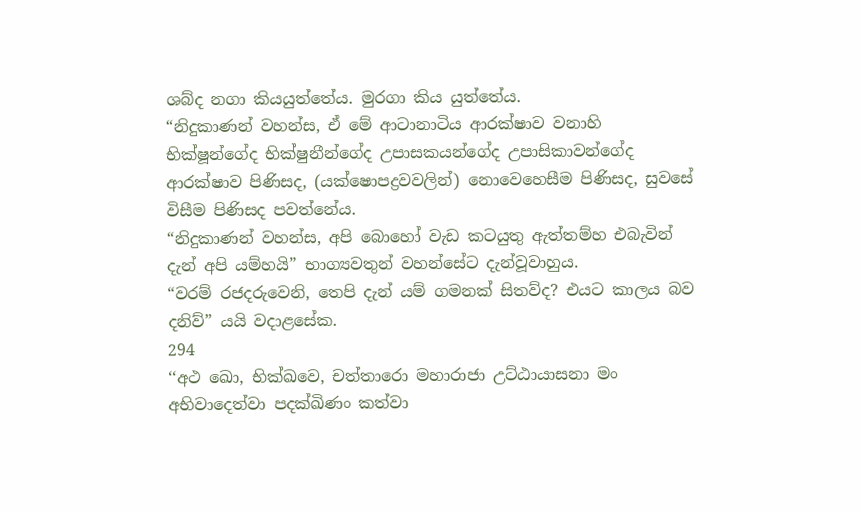ශබ්ද නගා කියයුත්තේය. මුරගා කිය යුත්තේය.
“නිදුකාණන් වහන්ස, ඒ මේ ආටානාටිය ආරක්ෂාව වනාහි භික්ෂූන්ගේද භික්ෂුනීන්ගේද උපාසකයන්ගේද උපාසිකාවන්ගේද ආරක්ෂාව පිණිසද, (යක්ෂොපද්‍රවවලින්) නොවෙහෙසීම පිණිසද, සුවසේ විසීම පිණිසද පවත්නේය.
“නිදුකාණන් වහන්ස, අපි බොහෝ වැඩ කටයුතු ඇත්තම්හ එබැවින් දැන් අපි යම්හයි” භාග්‍යවතුන් වහන්සේට දැන්වූවාහුය.
“වරම් රජදරුවෙනි, තෙපි දැන් යම් ගමනක් සිතව්ද? එයට කාලය බව දනිව්” යයි වදාළසේක.
294
‘‘අථ ඛො, භික්ඛවෙ, චත්තාරො මහාරාජා උට්ඨායාසනා මං අභිවාදෙත්වා පදක්ඛිණං කත්වා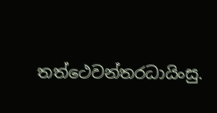තත්ථෙවන්තරධායිංසු.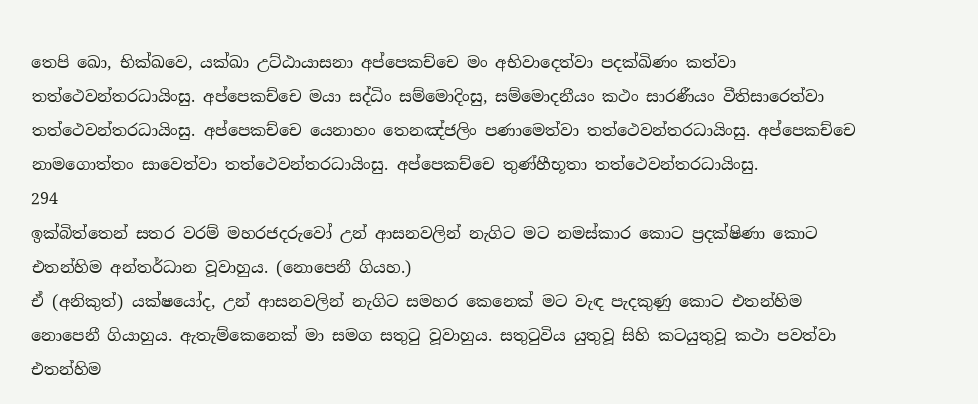තෙපි ඛො, භික්ඛවෙ, යක්ඛා උට්ඨායාසනා අප්පෙකච්චෙ මං අභිවාදෙත්වා පදක්ඛිණං කත්වා තත්ථෙවන්තරධායිංසු. අප්පෙකච්චෙ මයා සද්ධිං සම්මොදිංසු, සම්මොදනීයං කථං සාරණීයං වීතිසාරෙත්වා තත්ථෙවන්තරධායිංසු. අප්පෙකච්චෙ යෙනාහං තෙනඤ්ජලිං පණාමෙත්වා තත්ථෙවන්තරධායිංසු. අප්පෙකච්චෙ නාමගොත්තං සාවෙත්වා තත්ථෙවන්තරධායිංසු. අප්පෙකච්චෙ තුණ්හීභූතා තත්ථෙවන්තරධායිංසු.
294
ඉක්බිත්තෙන් සතර වරම් මහරජදරුවෝ උන් ආසනවලින් නැගිට මට නමස්කාර කොට ප්‍රදක්ෂිණා කොට එතන්හිම අන්තර්ධාන වූවාහුය. (නොපෙනී ගියහ.)
ඒ (අනිකුත්) යක්ෂයෝද, උන් ආසනවලින් නැගිට සමහර කෙනෙක් මට වැඳ පැදකුණු කොට එතන්හිම නොපෙනී ගියාහුය. ඇතැම්කෙනෙක් මා සමග සතුටු වූවාහුය. සතුටුවිය යුතුවූ සිහි කටයුතුවූ කථා පවත්වා එතන්හිම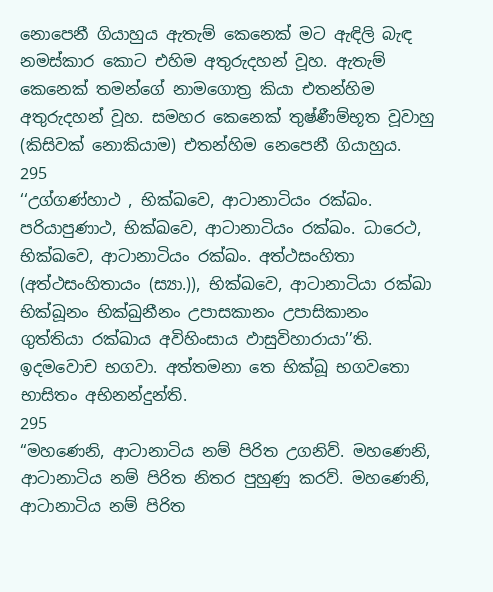නොපෙනී ගියාහුය ඇතැම් කෙනෙක් මට ඇඳිලි බැඳ නමස්කාර කොට එහිම අතුරුදහන් වූහ. ඇතැම් කෙනෙක් තමන්ගේ නාමගොත්‍ර කියා එතන්හිම අතුරුදහන් වූහ. සමහර කෙනෙක් තුෂ්ණීම්භූත වූවාහු (කිසිවක් නොකියාම) එතන්හිම නෙපෙනී ගියාහුය.
295
‘‘උග්ගණ්හාථ , භික්ඛවෙ, ආටානාටියං රක්ඛං. පරියාපුණාථ, භික්ඛවෙ, ආටානාටියං රක්ඛං. ධාරෙථ, භික්ඛවෙ, ආටානාටියං රක්ඛං. අත්ථසංහිතා (අත්ථසංහිතායං (ස්‍යා.)), භික්ඛවෙ, ආටානාටියා රක්ඛා භික්ඛූනං භික්ඛුනීනං උපාසකානං උපාසිකානං ගුත්තියා රක්ඛාය අවිහිංසාය ඵාසුවිහාරායා’’ති. ඉදමවොච භගවා. අත්තමනා තෙ භික්ඛූ භගවතො භාසිතං අභිනන්දුන්ති.
295
“මහණෙනි, ආටානාටිය නම් පිරිත උගනිව්. මහණෙනි, ආටානාටිය නම් පිරිත නිතර පුහුණු කරව්. මහණෙනි, ආටානාටිය නම් පිරිත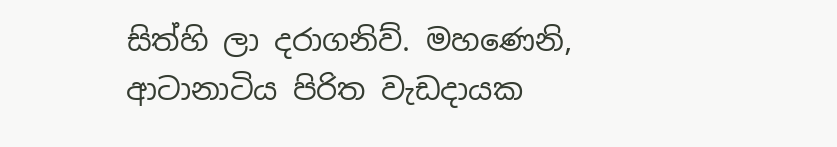සිත්හි ලා දරාගනිව්. මහණෙනි, ආටානාටිය පිරිත වැඩදායක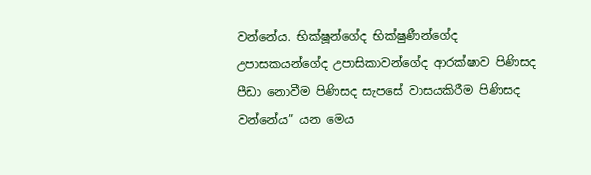වන්නේය. භික්ෂූන්ගේද භික්ෂුණීන්ගේද උපාසකයන්ගේද උපාසිකාවන්ගේද ආරක්ෂාව පිණිසද පීඩා නොවීම පිණිසද සැපසේ වාසයකිරීම පිණිසද වන්නේය” යන මෙය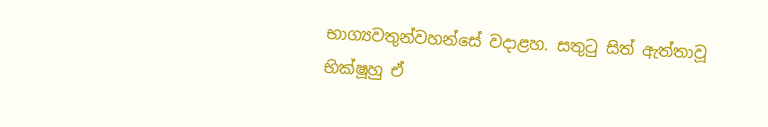භාග්‍යවතුන්වහන්සේ වදාළහ. සතුටු සිත් ඇත්තාවූ භික්ෂූහු ඒ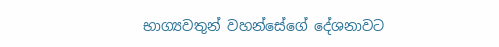භාග්‍යවතුන් වහන්සේගේ දේශනාවට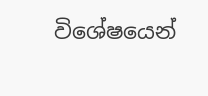විශේෂයෙන්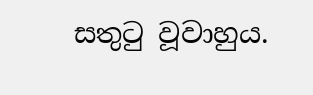සතුටු වූවාහුය.